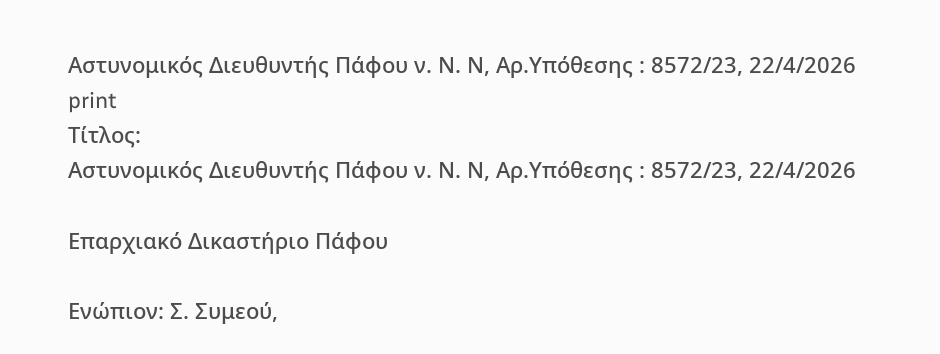Αστυνομικός Διευθυντής Πάφου ν. Ν. Ν, Αρ.Υπόθεσης : 8572/23, 22/4/2026
print
Τίτλος:
Αστυνομικός Διευθυντής Πάφου ν. Ν. Ν, Αρ.Υπόθεσης : 8572/23, 22/4/2026

Επαρχιακό Δικαστήριο Πάφου

Ενώπιον: Σ. Συμεού,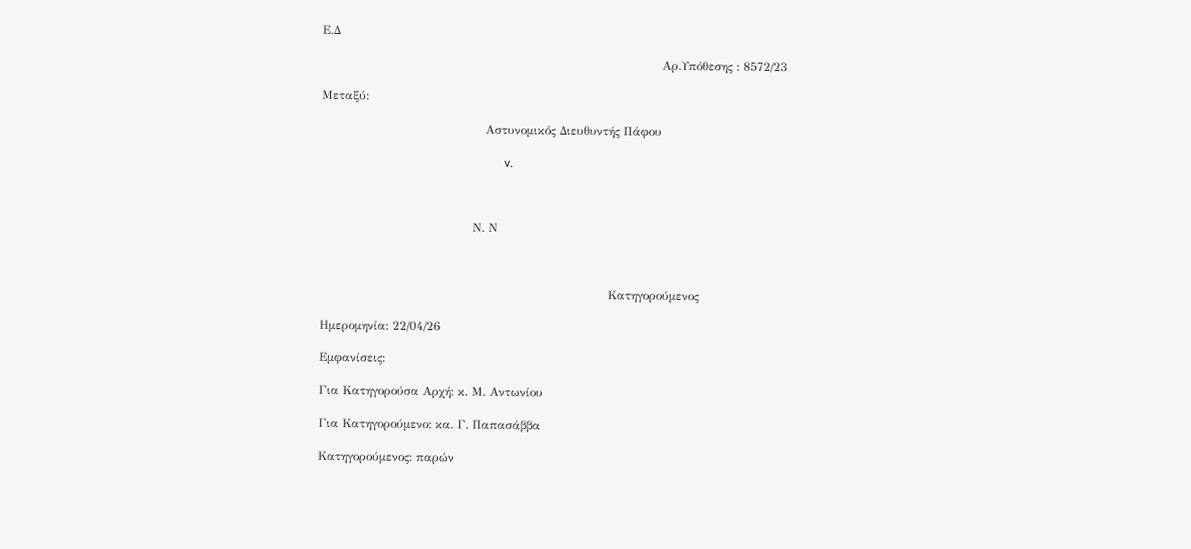Ε.Δ

                                                                                     Αρ.Υπόθεσης : 8572/23

Μεταξύ:

                                         Αστυνομικός Διευθυντής Πάφου

                                                             v.



                                      Ν. Ν



                                                                        Κατηγορούμενος

Ημερομηνία: 22/04/26

Εμφανίσεις:

Για Κατηγορούσα Αρχή: κ. Μ. Αντωνίου

Για Κατηγορούμενο: κα. Γ. Παπασάββα

Κατηγορούμενος: παρών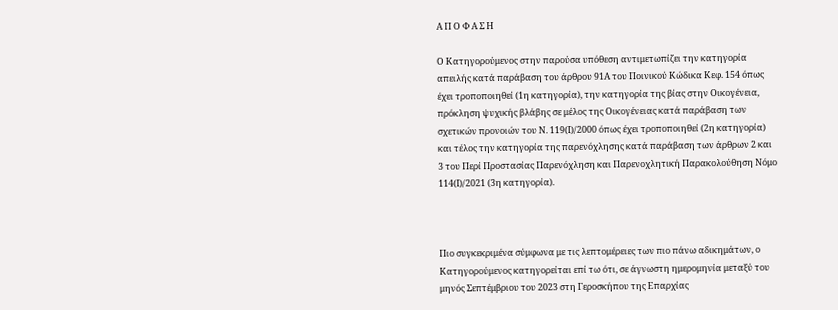Α Π Ο Φ Α Σ Η

Ο Κατηγορούμενος στην παρούσα υπόθεση αντιμετωπίζει την κατηγορία  απειλής κατά παράβαση του άρθρου 91Α του Ποινικού Κώδικα Κεφ. 154 όπως έχει τροποποιηθεί (1η κατηγορία), την κατηγορία της βίας στην Οικογένεια, πρόκληση ψυχικής βλάβης σε μέλος της Οικογένειας κατά παράβαση των σχετικών προνοιών του Ν. 119(Ι)/2000 όπως έχει τροποποιηθεί (2η κατηγορία) και τέλος την κατηγορία της παρενόχλησης κατά παράβαση των άρθρων 2 και 3 του Περί Προστασίας Παρενόχληση και Παρενοχλητική Παρακολούθηση Νόμο 114(Ι)/2021 (3η κατηγορία).



Πιο συγκεκριμένα σύμφωνα με τις λεπτομέρειες των πιο πάνω αδικημάτων, ο Κατηγορούμενος κατηγορείται επί τω ότι, σε άγνωστη ημερομηνία μεταξύ του μηνός Σεπτέμβριου του 2023 στη Γεροσκήπου της Επαρχίας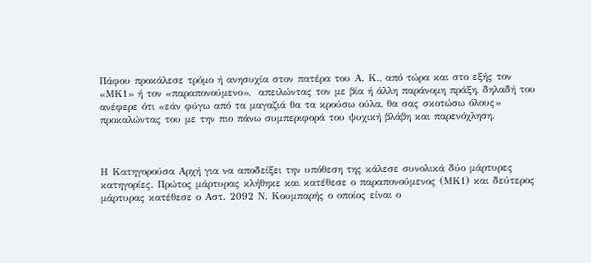Πάφου προκάλεσε τρόμο ή ανησυχία στον πατέρα του Α. Κ., από τώρα και στο εξής τον «ΜΚ1» ή τον «παραπονούμενο»,  απειλώντας τον με βία ή άλλη παράνομη πράξη, δηλαδή του ανέφερε ότι «εάν φύγω από τα μαγαζιά θα τα κρούσω ούλα, θα σας σκοτώσω όλους» προκαλώντας του με την πιο πάνω συμπεριφορά του ψυχική βλάβη και παρενόχληση.



Η Κατηγορούσα Αρχή για να αποδείξει την υπόθεση της κάλεσε συνολικά δύο μάρτυρες κατηγορίες. Πρώτος μάρτυρας κλήθηκε και κατέθεσε ο παραπονούμενος (ΜΚ1) και δεύτερος μάρτυρας κατέθεσε ο Αστ. 2092 Ν. Κουμπαρής ο οποίος είναι ο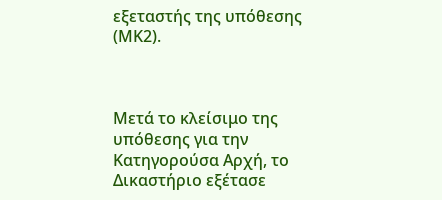εξεταστής της υπόθεσης (ΜΚ2).



Μετά το κλείσιμο της υπόθεσης για την Κατηγορούσα Αρχή, το Δικαστήριο εξέτασε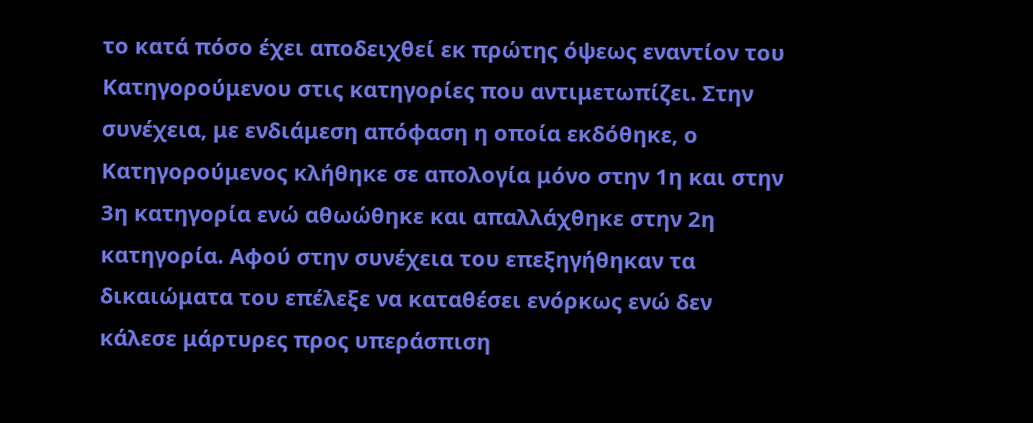το κατά πόσο έχει αποδειχθεί εκ πρώτης όψεως εναντίον του Κατηγορούμενου στις κατηγορίες που αντιμετωπίζει. Στην συνέχεια, με ενδιάμεση απόφαση η οποία εκδόθηκε, ο Κατηγορούμενος κλήθηκε σε απολογία μόνο στην 1η και στην 3η κατηγορία ενώ αθωώθηκε και απαλλάχθηκε στην 2η κατηγορία. Αφού στην συνέχεια του επεξηγήθηκαν τα δικαιώματα του επέλεξε να καταθέσει ενόρκως ενώ δεν κάλεσε μάρτυρες προς υπεράσπιση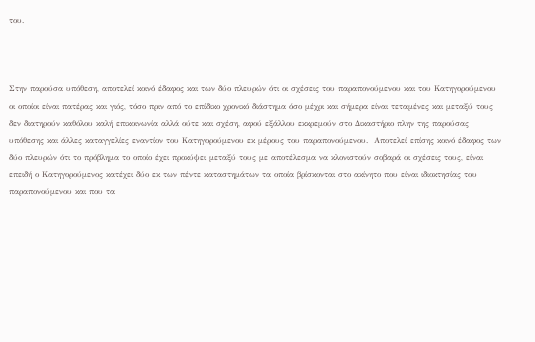του.



Στην παρούσα υπόθεση, αποτελεί κοινό έδαφος και των δύο πλευρών ότι οι σχέσεις του παραπονούμενου και του Κατηγορούμενου οι οποίοι είναι πατέρας και γιός, τόσο πριν από το επίδικο χρονικό διάστημα όσο μέχρι και σήμερα είναι τεταμένες και μεταξύ τους δεν διατηρούν καθόλου καλή επικοινωνία αλλά ούτε και σχέση, αφού εξάλλου εκκρεμούν στο Δικαστήριο πλην της παρούσας υπόθεσης και άλλες καταγγελίες εναντίον του Kατηγορούμενου εκ μέρους του παραπονούμενου.  Αποτελεί επίσης κοινό έδαφος των δύο πλευρών ότι το πρόβλημα το οποίο έχει προκύψει μεταξύ τους με αποτέλεσμα να κλονιστούν σοβαρά οι σχέσεις τους, είναι επειδή ο Κατηγορούμενος κατέχει δύο εκ των πέντε καταστημάτων τα οποία βρίσκονται στο ακίνητο που είναι ιδιοκτησίας του παραπονούμενου και που τα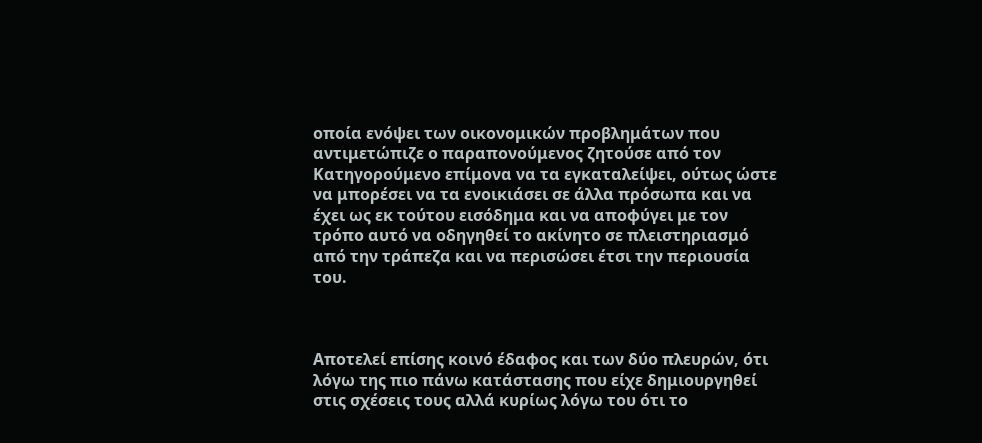οποία ενόψει των οικονομικών προβλημάτων που αντιμετώπιζε ο παραπονούμενος ζητούσε από τον Κατηγορούμενο επίμονα να τα εγκαταλείψει, ούτως ώστε να μπορέσει να τα ενοικιάσει σε άλλα πρόσωπα και να έχει ως εκ τούτου εισόδημα και να αποφύγει με τον τρόπο αυτό να οδηγηθεί το ακίνητο σε πλειστηριασμό από την τράπεζα και να περισώσει έτσι την περιουσία του.



Αποτελεί επίσης κοινό έδαφος και των δύο πλευρών, ότι λόγω της πιο πάνω κατάστασης που είχε δημιουργηθεί στις σχέσεις τους αλλά κυρίως λόγω του ότι το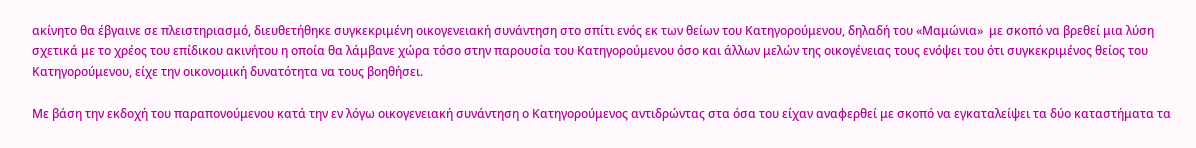ακίνητο θα έβγαινε σε πλειστηριασμό, διευθετήθηκε συγκεκριμένη οικογενειακή συνάντηση στο σπίτι ενός εκ των θείων του Κατηγορούμενου, δηλαδή του «Μαμώνια»  με σκοπό να βρεθεί μια λύση σχετικά με το χρέος του επίδικου ακινήτου η οποία θα λάμβανε χώρα τόσο στην παρουσία του Κατηγορούμενου όσο και άλλων μελών της οικογένειας τους ενόψει του ότι συγκεκριμένος θείος του Κατηγορούμενου, είχε την οικονομική δυνατότητα να τους βοηθήσει.

Με βάση την εκδοχή του παραπονούμενου κατά την εν λόγω οικογενειακή συνάντηση ο Κατηγορούμενος αντιδρώντας στα όσα του είχαν αναφερθεί με σκοπό να εγκαταλείψει τα δύο καταστήματα τα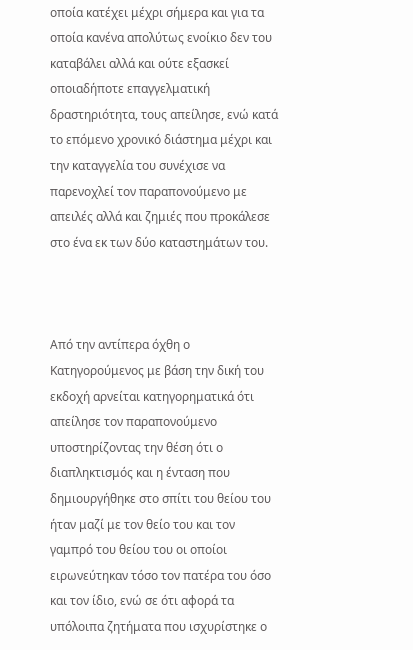οποία κατέχει μέχρι σήμερα και για τα οποία κανένα απολύτως ενοίκιο δεν του καταβάλει αλλά και ούτε εξασκεί οποιαδήποτε επαγγελματική δραστηριότητα, τους απείλησε, ενώ κατά το επόμενο χρονικό διάστημα μέχρι και την καταγγελία του συνέχισε να παρενοχλεί τον παραπονούμενο με απειλές αλλά και ζημιές που προκάλεσε στο ένα εκ των δύο καταστημάτων του.



Από την αντίπερα όχθη ο Κατηγορούμενος με βάση την δική του εκδοχή αρνείται κατηγορηματικά ότι απείλησε τον παραπονούμενο υποστηρίζοντας την θέση ότι ο διαπληκτισμός και η ένταση που δημιουργήθηκε στο σπίτι του θείου του ήταν μαζί με τον θείο του και τον γαμπρό του θείου του οι οποίοι ειρωνεύτηκαν τόσο τον πατέρα του όσο και τον ίδιο, ενώ σε ότι αφορά τα υπόλοιπα ζητήματα που ισχυρίστηκε ο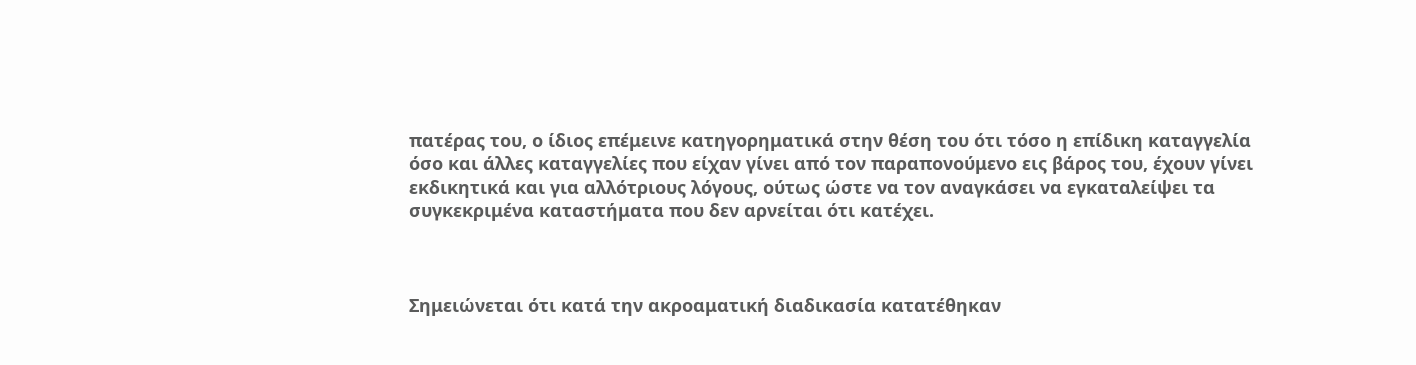πατέρας του, ο ίδιος επέμεινε κατηγορηματικά στην θέση του ότι τόσο η επίδικη καταγγελία όσο και άλλες καταγγελίες που είχαν γίνει από τον παραπονούμενο εις βάρος του, έχουν γίνει εκδικητικά και για αλλότριους λόγους, ούτως ώστε να τον αναγκάσει να εγκαταλείψει τα συγκεκριμένα καταστήματα που δεν αρνείται ότι κατέχει.



Σημειώνεται ότι κατά την ακροαματική διαδικασία κατατέθηκαν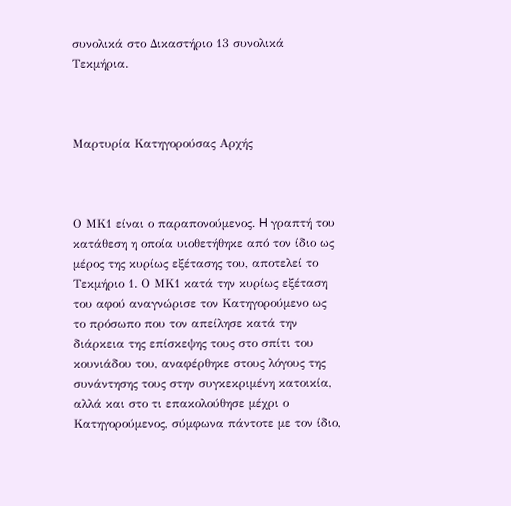συνολικά στο Δικαστήριο 13 συνολικά Τεκμήρια.



Μαρτυρία Κατηγορούσας Αρχής



Ο ΜΚ1 είναι ο παραπονούμενος. H γραπτή του κατάθεση η οποία υιοθετήθηκε από τον ίδιο ως μέρος της κυρίως εξέτασης του, αποτελεί το Τεκμήριο 1. Ο ΜΚ1 κατά την κυρίως εξέταση του αφού αναγνώρισε τον Κατηγορούμενο ως το πρόσωπο που τον απείλησε κατά την διάρκεια της επίσκεψης τους στο σπίτι του κουνιάδου του, αναφέρθηκε στους λόγους της συνάντησης τους στην συγκεκριμένη κατοικία, αλλά και στο τι επακολούθησε μέχρι ο Κατηγορούμενος, σύμφωνα πάντοτε με τον ίδιο,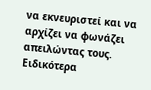να εκνευριστεί και να αρχίζει να φωνάζει απειλώντας τους. Ειδικότερα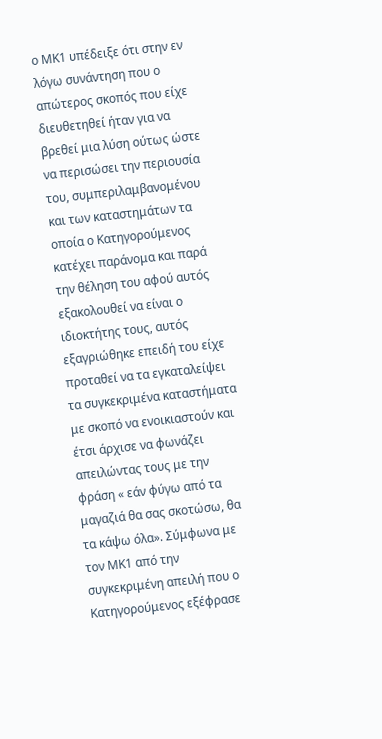ο ΜΚ1 υπέδειξε ότι στην εν λόγω συνάντηση που ο απώτερος σκοπός που είχε διευθετηθεί ήταν για να βρεθεί μια λύση ούτως ώστε να περισώσει την περιουσία του, συμπεριλαμβανομένου και των καταστημάτων τα οποία ο Κατηγορούμενος κατέχει παράνομα και παρά την θέληση του αφού αυτός εξακολουθεί να είναι ο ιδιοκτήτης τους, αυτός εξαγριώθηκε επειδή του είχε προταθεί να τα εγκαταλείψει τα συγκεκριμένα καταστήματα με σκοπό να ενοικιαστούν και έτσι άρχισε να φωνάζει απειλώντας τους με την φράση « εάν φύγω από τα μαγαζιά θα σας σκοτώσω, θα τα κάψω όλα». Σύμφωνα με τον ΜΚ1 από την συγκεκριμένη απειλή που ο Κατηγορούμενος εξέφρασε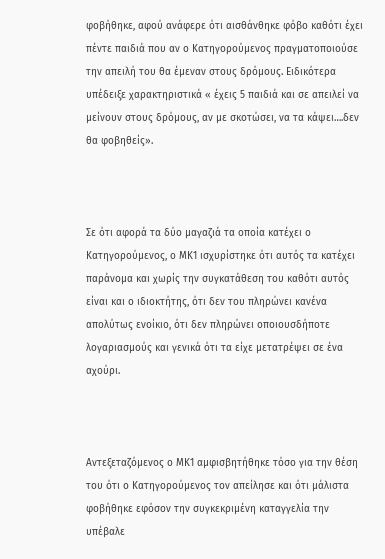φοβήθηκε, αφού ανάφερε ότι αισθάνθηκε φόβο καθότι έχει πέντε παιδιά που αν ο Κατηγορούμενος πραγματοποιούσε την απειλή του θα έμεναν στους δρόμους. Ειδικότερα υπέδειξε χαρακτηριστικά « έχεις 5 παιδιά και σε απειλεί να μείνουν στους δρόμους, αν με σκοτώσει, να τα κάψει….δεν θα φοβηθείς».



Σε ότι αφορά τα δύο μαγαζιά τα οποία κατέχει ο Κατηγορούμενος, ο ΜΚ1 ισχυρίστηκε ότι αυτός τα κατέχει παράνομα και χωρίς την συγκατάθεση του καθότι αυτός είναι και ο ιδιοκτήτης, ότι δεν του πληρώνει κανένα απολύτως ενοίκιο, ότι δεν πληρώνει οποιουσδήποτε λογαριασμούς και γενικά ότι τα είχε μετατρέψει σε ένα αχούρι.



Αντεξεταζόμενος ο ΜΚ1 αμφισβητήθηκε τόσο για την θέση του ότι ο Κατηγορούμενος τον απείλησε και ότι μάλιστα φοβήθηκε εφόσον την συγκεκριμένη καταγγελία την υπέβαλε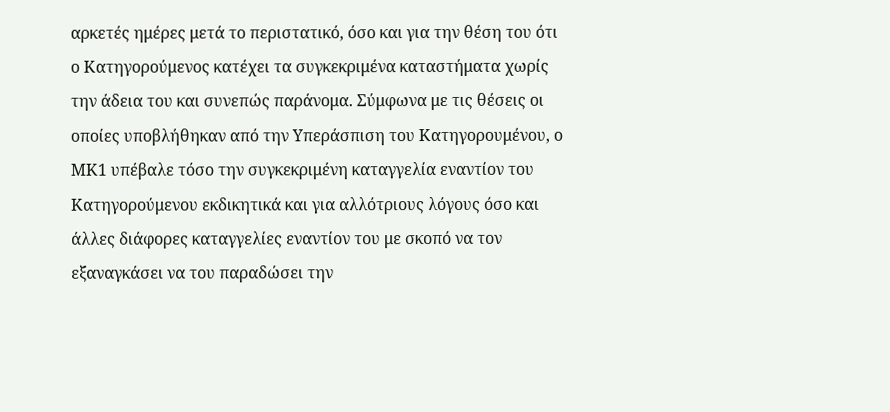αρκετές ημέρες μετά το περιστατικό, όσο και για την θέση του ότι ο Κατηγορούμενος κατέχει τα συγκεκριμένα καταστήματα χωρίς την άδεια του και συνεπώς παράνομα. Σύμφωνα με τις θέσεις οι οποίες υποβλήθηκαν από την Υπεράσπιση του Κατηγορουμένου, ο ΜΚ1 υπέβαλε τόσο την συγκεκριμένη καταγγελία εναντίον του Κατηγορούμενου εκδικητικά και για αλλότριους λόγους όσο και άλλες διάφορες καταγγελίες εναντίον του με σκοπό να τον εξαναγκάσει να του παραδώσει την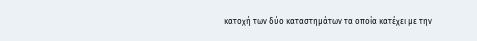κατοχή των δύο καταστημάτων τα οποία κατέχει με την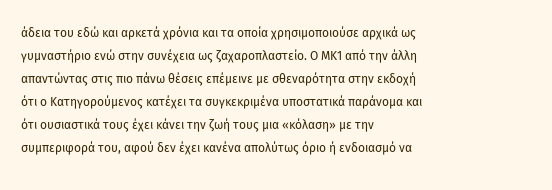άδεια του εδώ και αρκετά χρόνια και τα οποία χρησιμοποιούσε αρχικά ως γυμναστήριο ενώ στην συνέχεια ως ζαχαροπλαστείο. Ο ΜΚ1 από την άλλη απαντώντας στις πιο πάνω θέσεις επέμεινε με σθεναρότητα στην εκδοχή ότι ο Κατηγορούμενος κατέχει τα συγκεκριμένα υποστατικά παράνομα και ότι ουσιαστικά τους έχει κάνει την ζωή τους μια «κόλαση» με την συμπεριφορά του, αφού δεν έχει κανένα απολύτως όριο ή ενδοιασμό να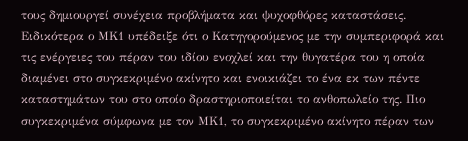τους δημιουργεί συνέχεια προβλήματα και ψυχοφθόρες καταστάσεις. Ειδικότερα ο ΜΚ1 υπέδειξε ότι ο Κατηγορούμενος με την συμπεριφορά και τις ενέργειες του πέραν του ιδίου ενοχλεί και την θυγατέρα του η οποία διαμένει στο συγκεκριμένο ακίνητο και ενοικιάζει το ένα εκ των πέντε καταστημάτων του στο οποίο δραστηριοποιείται το ανθοπωλείο της. Πιο συγκεκριμένα σύμφωνα με τον ΜΚ1, το συγκεκριμένο ακίνητο πέραν των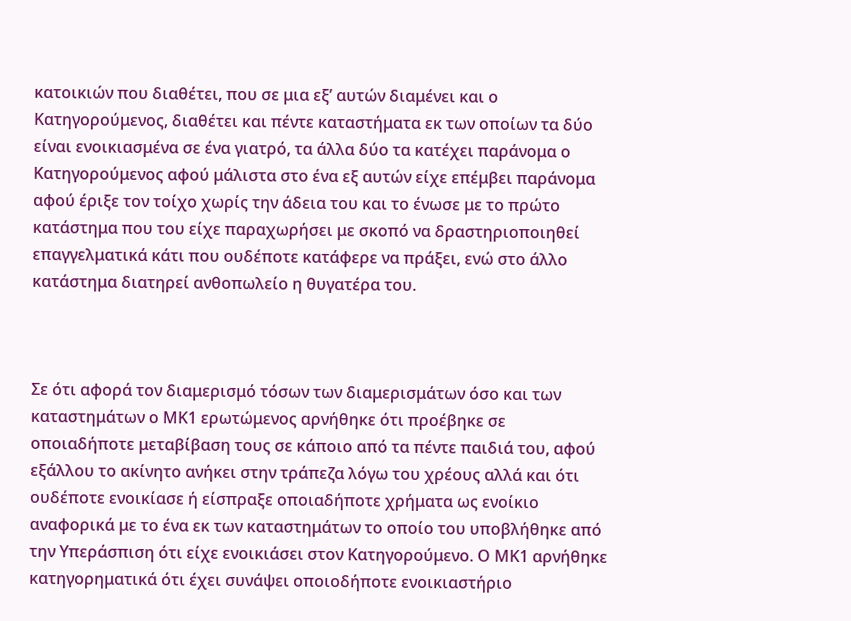κατοικιών που διαθέτει, που σε μια εξ’ αυτών διαμένει και ο Κατηγορούμενος, διαθέτει και πέντε καταστήματα εκ των οποίων τα δύο είναι ενοικιασμένα σε ένα γιατρό, τα άλλα δύο τα κατέχει παράνομα ο Κατηγορούμενος αφού μάλιστα στο ένα εξ αυτών είχε επέμβει παράνομα αφού έριξε τον τοίχο χωρίς την άδεια του και το ένωσε με το πρώτο κατάστημα που του είχε παραχωρήσει με σκοπό να δραστηριοποιηθεί επαγγελματικά κάτι που ουδέποτε κατάφερε να πράξει, ενώ στο άλλο κατάστημα διατηρεί ανθοπωλείο η θυγατέρα του.



Σε ότι αφορά τον διαμερισμό τόσων των διαμερισμάτων όσο και των καταστημάτων ο ΜΚ1 ερωτώμενος αρνήθηκε ότι προέβηκε σε οποιαδήποτε μεταβίβαση τους σε κάποιο από τα πέντε παιδιά του, αφού εξάλλου το ακίνητο ανήκει στην τράπεζα λόγω του χρέους αλλά και ότι ουδέποτε ενοικίασε ή είσπραξε οποιαδήποτε χρήματα ως ενοίκιο αναφορικά με το ένα εκ των καταστημάτων το οποίο του υποβλήθηκε από την Υπεράσπιση ότι είχε ενοικιάσει στον Κατηγορούμενο. Ο ΜΚ1 αρνήθηκε κατηγορηματικά ότι έχει συνάψει οποιοδήποτε ενοικιαστήριο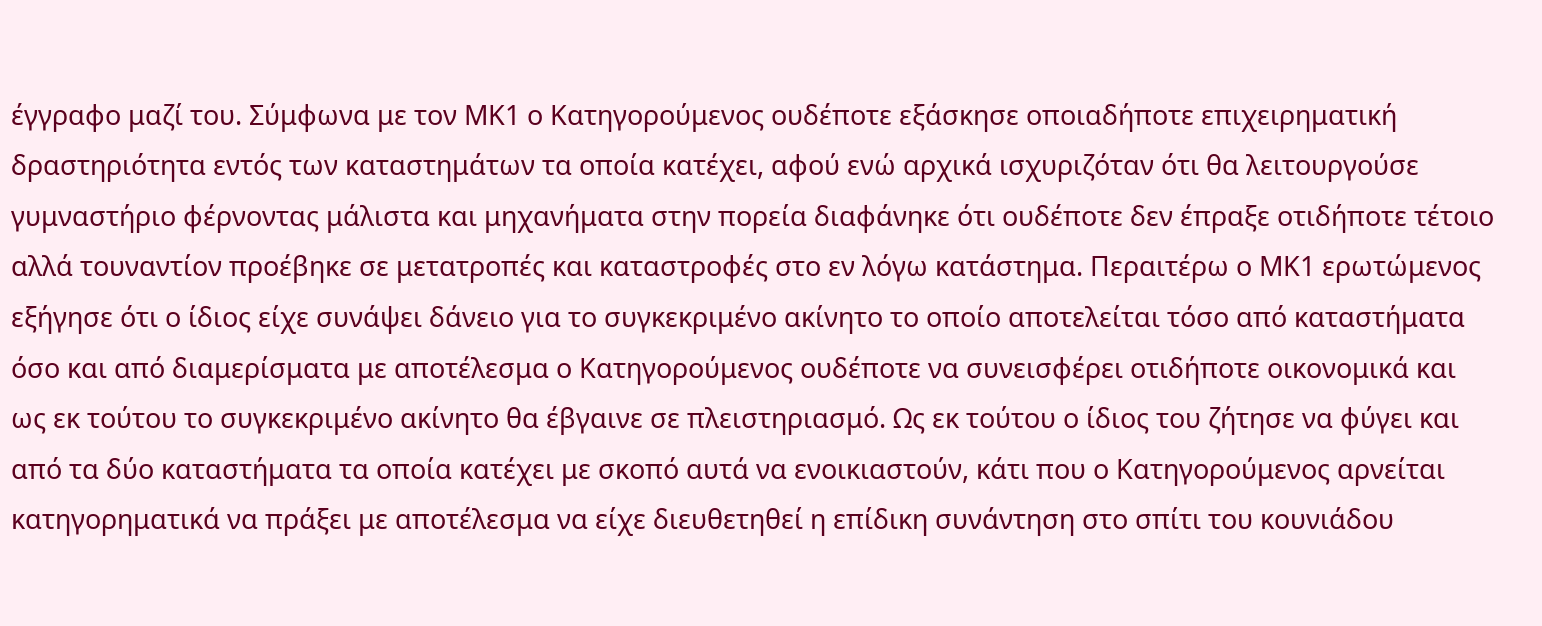έγγραφο μαζί του. Σύμφωνα με τον ΜΚ1 ο Κατηγορούμενος ουδέποτε εξάσκησε οποιαδήποτε επιχειρηματική δραστηριότητα εντός των καταστημάτων τα οποία κατέχει, αφού ενώ αρχικά ισχυριζόταν ότι θα λειτουργούσε γυμναστήριο φέρνοντας μάλιστα και μηχανήματα στην πορεία διαφάνηκε ότι ουδέποτε δεν έπραξε οτιδήποτε τέτοιο αλλά τουναντίον προέβηκε σε μετατροπές και καταστροφές στο εν λόγω κατάστημα. Περαιτέρω ο ΜΚ1 ερωτώμενος εξήγησε ότι ο ίδιος είχε συνάψει δάνειο για το συγκεκριμένο ακίνητο το οποίο αποτελείται τόσο από καταστήματα όσο και από διαμερίσματα με αποτέλεσμα ο Κατηγορούμενος ουδέποτε να συνεισφέρει οτιδήποτε οικονομικά και ως εκ τούτου το συγκεκριμένο ακίνητο θα έβγαινε σε πλειστηριασμό. Ως εκ τούτου ο ίδιος του ζήτησε να φύγει και από τα δύο καταστήματα τα οποία κατέχει με σκοπό αυτά να ενοικιαστούν, κάτι που ο Κατηγορούμενος αρνείται κατηγορηματικά να πράξει με αποτέλεσμα να είχε διευθετηθεί η επίδικη συνάντηση στο σπίτι του κουνιάδου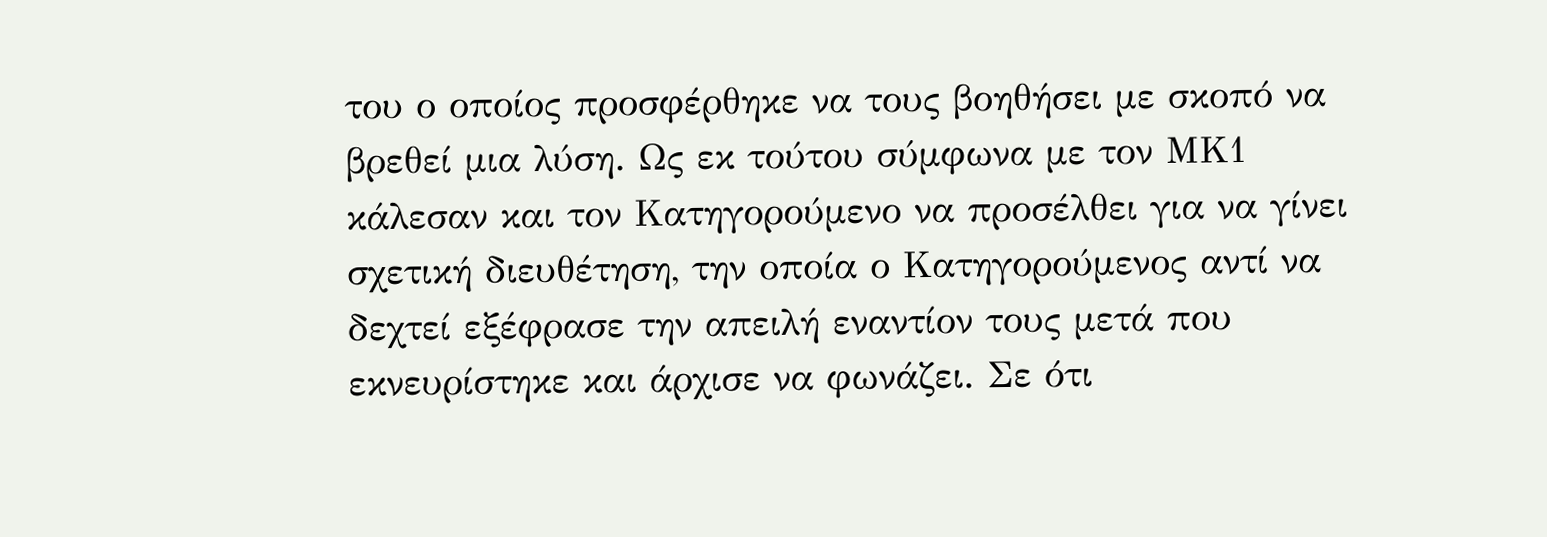του ο οποίος προσφέρθηκε να τους βοηθήσει με σκοπό να βρεθεί μια λύση. Ως εκ τούτου σύμφωνα με τον ΜΚ1 κάλεσαν και τον Κατηγορούμενο να προσέλθει για να γίνει σχετική διευθέτηση, την οποία ο Κατηγορούμενος αντί να δεχτεί εξέφρασε την απειλή εναντίον τους μετά που εκνευρίστηκε και άρχισε να φωνάζει. Σε ότι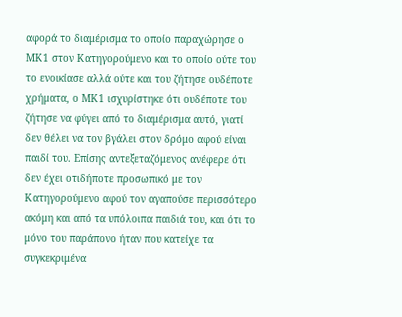αφορά το διαμέρισμα το οποίο παραχώρησε ο ΜΚ1 στον Κατηγορούμενο και το οποίο ούτε του το ενοικίασε αλλά ούτε και του ζήτησε ουδέποτε χρήματα, ο ΜΚ1 ισχυρίστηκε ότι ουδέποτε του ζήτησε να φύγει από το διαμέρισμα αυτό, γιατί δεν θέλει να τον βγάλει στον δρόμο αφού είναι παιδί του. Επίσης αντεξεταζόμενος ανέφερε ότι δεν έχει οτιδήποτε προσωπικό με τον Κατηγορούμενο αφού τον αγαπούσε περισσότερο ακόμη και από τα υπόλοιπα παιδιά του, και ότι το μόνο του παράπονο ήταν που κατείχε τα συγκεκριμένα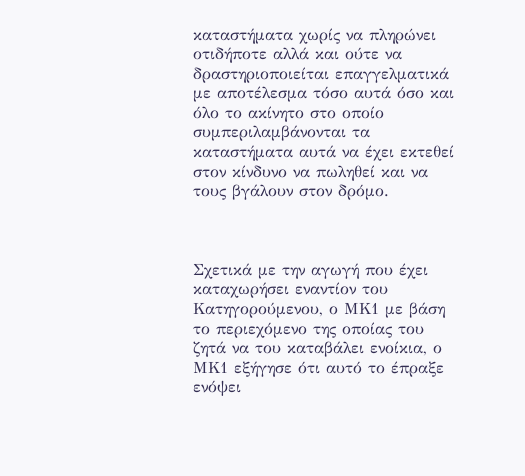καταστήματα χωρίς να πληρώνει οτιδήποτε αλλά και ούτε να δραστηριοποιείται επαγγελματικά με αποτέλεσμα τόσο αυτά όσο και όλο το ακίνητο στο οποίο συμπεριλαμβάνονται τα καταστήματα αυτά να έχει εκτεθεί στον κίνδυνο να πωληθεί και να τους βγάλουν στον δρόμο.



Σχετικά με την αγωγή που έχει καταχωρήσει εναντίον του Κατηγορούμενου, ο ΜΚ1 με βάση το περιεχόμενο της οποίας του ζητά να του καταβάλει ενοίκια, ο ΜΚ1 εξήγησε ότι αυτό το έπραξε ενόψει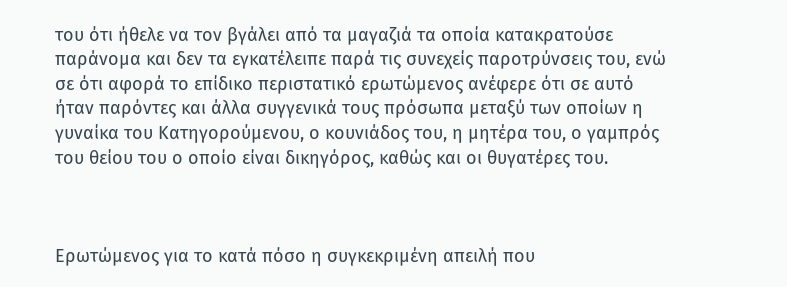του ότι ήθελε να τον βγάλει από τα μαγαζιά τα οποία κατακρατούσε παράνομα και δεν τα εγκατέλειπε παρά τις συνεχείς παροτρύνσεις του, ενώ σε ότι αφορά το επίδικο περιστατικό ερωτώμενος ανέφερε ότι σε αυτό ήταν παρόντες και άλλα συγγενικά τους πρόσωπα μεταξύ των οποίων η γυναίκα του Κατηγορούμενου, ο κουνιάδος του, η μητέρα του, ο γαμπρός του θείου του ο οποίο είναι δικηγόρος, καθώς και οι θυγατέρες του.



Ερωτώμενος για το κατά πόσο η συγκεκριμένη απειλή που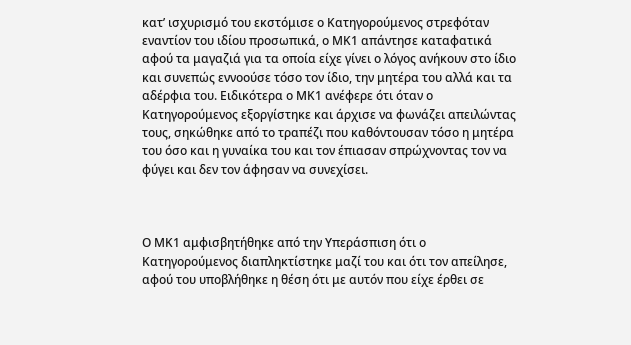κατ’ ισχυρισμό του εκστόμισε ο Κατηγορούμενος στρεφόταν εναντίον του ιδίου προσωπικά, ο ΜΚ1 απάντησε καταφατικά αφού τα μαγαζιά για τα οποία είχε γίνει ο λόγος ανήκουν στο ίδιο και συνεπώς εννοούσε τόσο τον ίδιο, την μητέρα του αλλά και τα αδέρφια του. Ειδικότερα ο ΜΚ1 ανέφερε ότι όταν ο Κατηγορούμενος εξοργίστηκε και άρχισε να φωνάζει απειλώντας τους, σηκώθηκε από το τραπέζι που καθόντουσαν τόσο η μητέρα του όσο και η γυναίκα του και τον έπιασαν σπρώχνοντας τον να φύγει και δεν τον άφησαν να συνεχίσει.



Ο ΜΚ1 αμφισβητήθηκε από την Υπεράσπιση ότι ο Κατηγορούμενος διαπληκτίστηκε μαζί του και ότι τον απείλησε, αφού του υποβλήθηκε η θέση ότι με αυτόν που είχε έρθει σε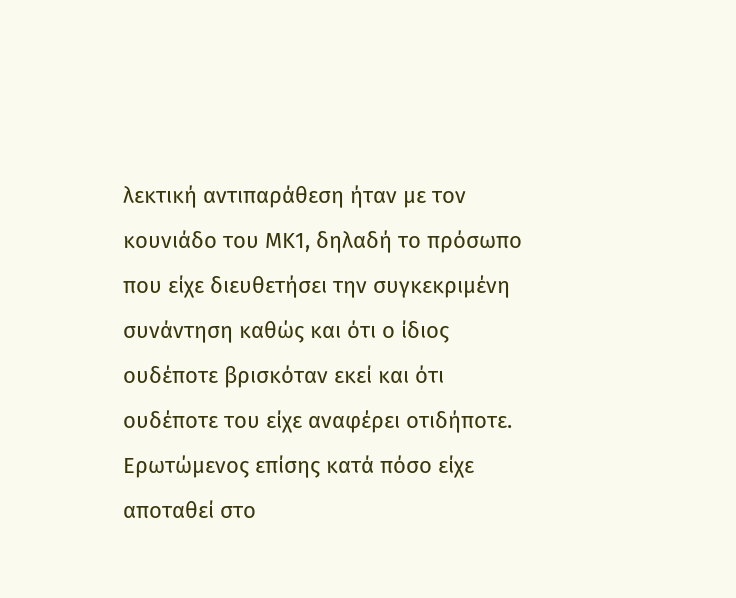λεκτική αντιπαράθεση ήταν με τον κουνιάδο του ΜΚ1, δηλαδή το πρόσωπο που είχε διευθετήσει την συγκεκριμένη συνάντηση καθώς και ότι ο ίδιος ουδέποτε βρισκόταν εκεί και ότι ουδέποτε του είχε αναφέρει οτιδήποτε. Ερωτώμενος επίσης κατά πόσο είχε αποταθεί στο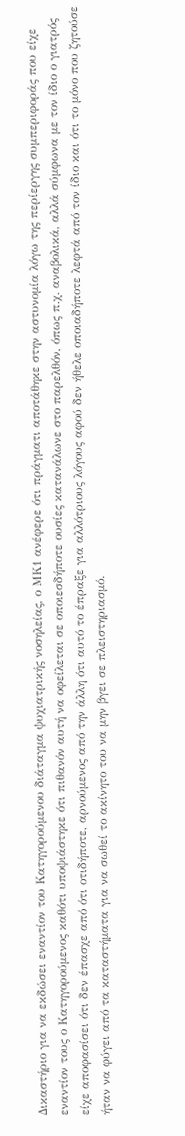Δικαστήριο για να εκδώσει εναντίον του Κατηγορούμενου διάταγμα ψυχιατρικής νοσηλείας, ο ΜΚ1 ανέφερε ότι πράγματι αποτάθηκε στην αστυνομία λόγω της περίεργης συμπεριφοράς που είχε εναντίον τους ο Κατηγορούμενος καθότι υποψιάστηκε ότι πιθανόν αυτή να οφείλεται σε οποιεσδήποτε ουσίες κατανάλωνε στο παρελθόν, όπως π.χ. αναβολικά, αλλά σύμφωνα με τον ίδιο ο γιατρός είχε αποφασίσει ότι δεν έπασχε από ότι οτιδήποτε, αρνούμενος από την άλλη ότι αυτό το έπραξε για αλλότριους λόγους αφού δεν ήθελε οποιαδήποτε λεφτά από τον ίδιο και ότι το μόνο που ζητούσε ήταν να φύγει από τα καταστήματα για να σωθεί το ακίνητο του να μην βγει σε πλειστηριασμό.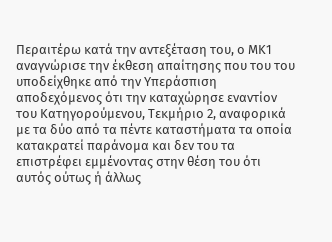Περαιτέρω κατά την αντεξέταση του, ο ΜΚ1 αναγνώρισε την έκθεση απαίτησης που του του υποδείχθηκε από την Υπεράσπιση αποδεχόμενος ότι την καταχώρησε εναντίον του Κατηγορούμενου, Τεκμήριο 2, αναφορικά με τα δύο από τα πέντε καταστήματα τα οποία κατακρατεί παράνομα και δεν του τα επιστρέφει εμμένοντας στην θέση του ότι αυτός ούτως ή άλλως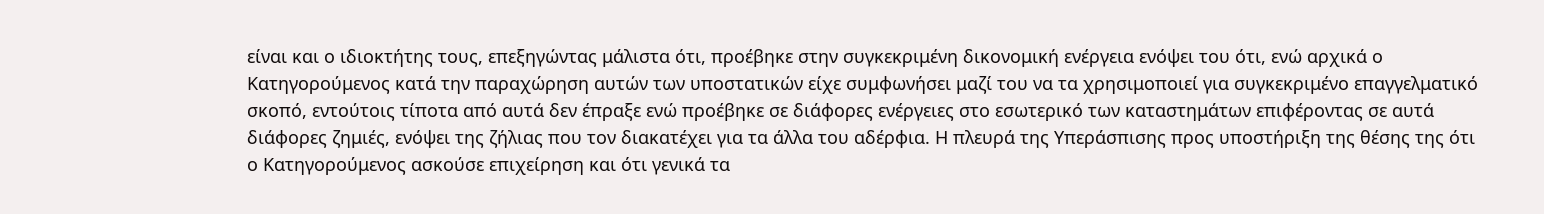είναι και ο ιδιοκτήτης τους, επεξηγώντας μάλιστα ότι, προέβηκε στην συγκεκριμένη δικονομική ενέργεια ενόψει του ότι, ενώ αρχικά ο Κατηγορούμενος κατά την παραχώρηση αυτών των υποστατικών είχε συμφωνήσει μαζί του να τα χρησιμοποιεί για συγκεκριμένο επαγγελματικό σκοπό, εντούτοις τίποτα από αυτά δεν έπραξε ενώ προέβηκε σε διάφορες ενέργειες στο εσωτερικό των καταστημάτων επιφέροντας σε αυτά διάφορες ζημιές, ενόψει της ζήλιας που τον διακατέχει για τα άλλα του αδέρφια. Η πλευρά της Υπεράσπισης προς υποστήριξη της θέσης της ότι ο Κατηγορούμενος ασκούσε επιχείρηση και ότι γενικά τα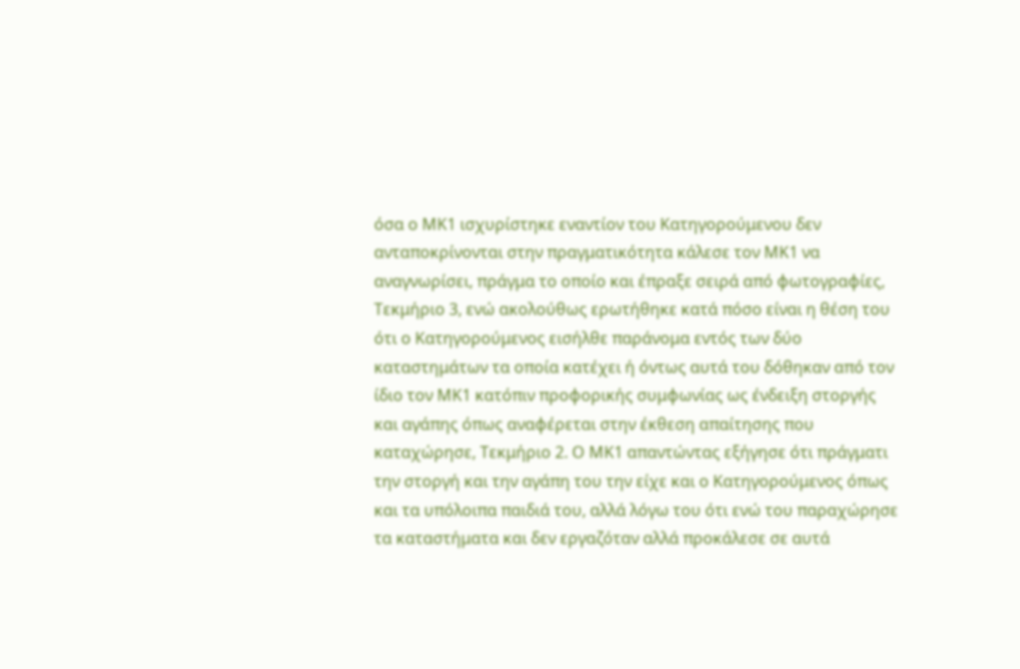όσα ο ΜΚ1 ισχυρίστηκε εναντίον του Κατηγορούμενου δεν ανταποκρίνονται στην πραγματικότητα κάλεσε τον ΜΚ1 να αναγνωρίσει, πράγμα το οποίο και έπραξε σειρά από φωτογραφίες, Τεκμήριο 3, ενώ ακολούθως ερωτήθηκε κατά πόσο είναι η θέση του ότι ο Κατηγορούμενος εισήλθε παράνομα εντός των δύο καταστημάτων τα οποία κατέχει ή όντως αυτά του δόθηκαν από τον ίδιο τον ΜΚ1 κατόπιν προφορικής συμφωνίας ως ένδειξη στοργής και αγάπης όπως αναφέρεται στην έκθεση απαίτησης που καταχώρησε, Τεκμήριο 2. Ο ΜΚ1 απαντώντας εξήγησε ότι πράγματι την στοργή και την αγάπη του την είχε και ο Κατηγορούμενος όπως και τα υπόλοιπα παιδιά του, αλλά λόγω του ότι ενώ του παραχώρησε τα καταστήματα και δεν εργαζόταν αλλά προκάλεσε σε αυτά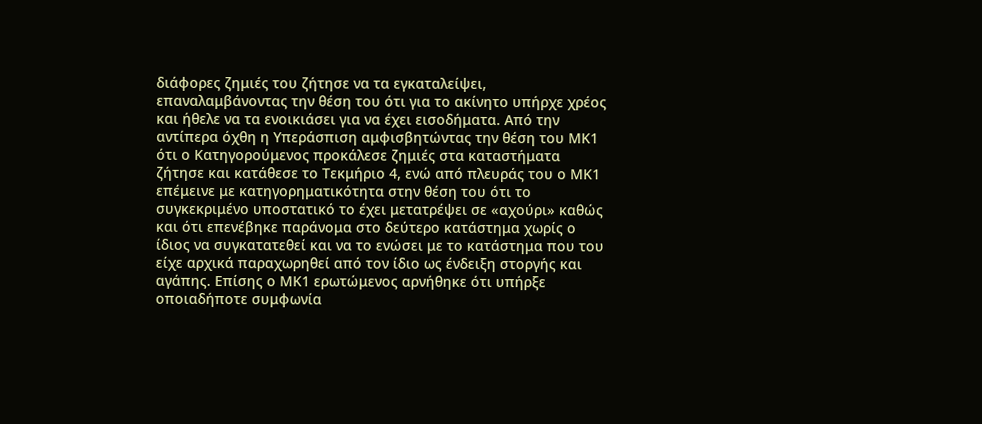διάφορες ζημιές του ζήτησε να τα εγκαταλείψει, επαναλαμβάνοντας την θέση του ότι για το ακίνητο υπήρχε χρέος και ήθελε να τα ενοικιάσει για να έχει εισοδήματα. Από την αντίπερα όχθη η Υπεράσπιση αμφισβητώντας την θέση του ΜΚ1 ότι ο Κατηγορούμενος προκάλεσε ζημιές στα καταστήματα ζήτησε και κατάθεσε το Τεκμήριο 4, ενώ από πλευράς του ο ΜΚ1 επέμεινε με κατηγορηματικότητα στην θέση του ότι το συγκεκριμένο υποστατικό το έχει μετατρέψει σε «αχούρι» καθώς και ότι επενέβηκε παράνομα στο δεύτερο κατάστημα χωρίς ο ίδιος να συγκατατεθεί και να το ενώσει με το κατάστημα που του είχε αρχικά παραχωρηθεί από τον ίδιο ως ένδειξη στοργής και αγάπης. Επίσης ο ΜΚ1 ερωτώμενος αρνήθηκε ότι υπήρξε οποιαδήποτε συμφωνία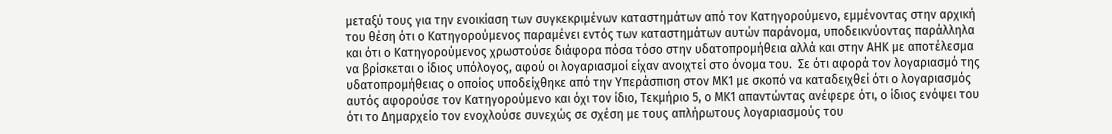μεταξύ τους για την ενοικίαση των συγκεκριμένων καταστημάτων από τον Κατηγορούμενο, εμμένοντας στην αρχική του θέση ότι ο Κατηγορούμενος παραμένει εντός των καταστημάτων αυτών παράνομα, υποδεικνύοντας παράλληλα και ότι ο Κατηγορούμενος χρωστούσε διάφορα πόσα τόσο στην υδατοπρομήθεια αλλά και στην ΑΗΚ με αποτέλεσμα να βρίσκεται ο ίδιος υπόλογος, αφού οι λογαριασμοί είχαν ανοιχτεί στο όνομα του.  Σε ότι αφορά τον λογαριασμό της υδατοπρομήθειας ο οποίος υποδείχθηκε από την Υπεράσπιση στον ΜΚ1 με σκοπό να καταδειχθεί ότι ο λογαριασμός αυτός αφορούσε τον Κατηγορούμενο και όχι τον ίδιο, Τεκμήριο 5, ο ΜΚ1 απαντώντας ανέφερε ότι, ο ίδιος ενόψει του ότι το Δημαρχείο τον ενοχλούσε συνεχώς σε σχέση με τους απλήρωτους λογαριασμούς του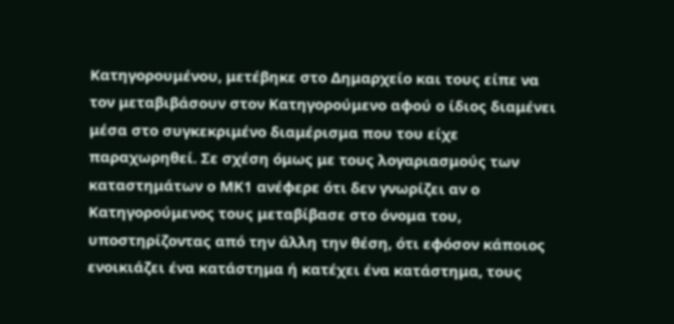Κατηγορουμένου, μετέβηκε στο Δημαρχείο και τους είπε να τον μεταβιβάσουν στον Κατηγορούμενο αφού ο ίδιος διαμένει μέσα στο συγκεκριμένο διαμέρισμα που του είχε παραχωρηθεί. Σε σχέση όμως με τους λογαριασμούς των καταστημάτων ο ΜΚ1 ανέφερε ότι δεν γνωρίζει αν ο Κατηγορούμενος τους μεταβίβασε στο όνομα του, υποστηρίζοντας από την άλλη την θέση, ότι εφόσον κάποιος ενοικιάζει ένα κατάστημα ή κατέχει ένα κατάστημα, τους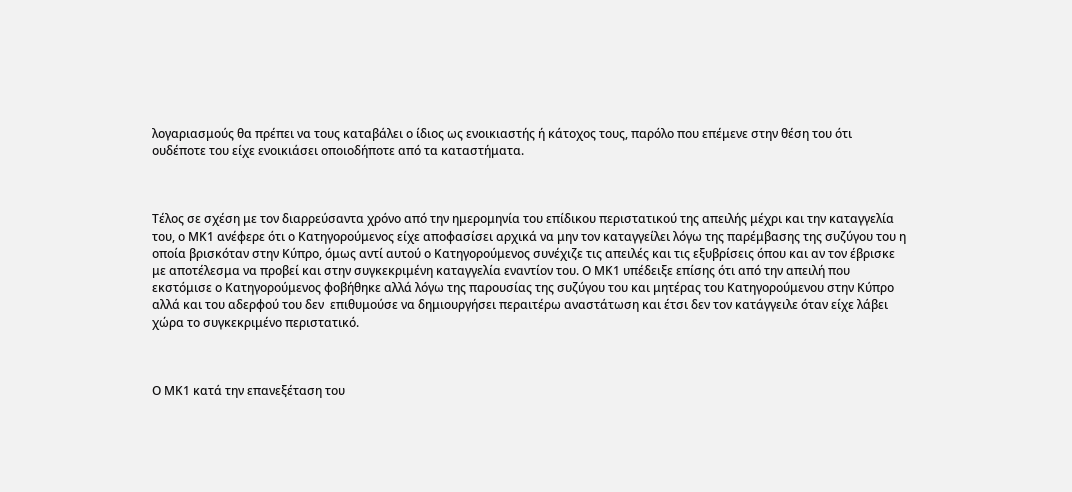λογαριασμούς θα πρέπει να τους καταβάλει ο ίδιος ως ενοικιαστής ή κάτοχος τους, παρόλο που επέμενε στην θέση του ότι ουδέποτε του είχε ενοικιάσει οποιοδήποτε από τα καταστήματα.



Τέλος σε σχέση με τον διαρρεύσαντα χρόνο από την ημερομηνία του επίδικου περιστατικού της απειλής μέχρι και την καταγγελία του, ο ΜΚ1 ανέφερε ότι ο Κατηγορούμενος είχε αποφασίσει αρχικά να μην τον καταγγείλει λόγω της παρέμβασης της συζύγου του η οποία βρισκόταν στην Κύπρο, όμως αντί αυτού ο Κατηγορούμενος συνέχιζε τις απειλές και τις εξυβρίσεις όπου και αν τον έβρισκε με αποτέλεσμα να προβεί και στην συγκεκριμένη καταγγελία εναντίον του. Ο ΜΚ1 υπέδειξε επίσης ότι από την απειλή που εκστόμισε ο Κατηγορούμενος φοβήθηκε αλλά λόγω της παρουσίας της συζύγου του και μητέρας του Κατηγορούμενου στην Κύπρο αλλά και του αδερφού του δεν  επιθυμούσε να δημιουργήσει περαιτέρω αναστάτωση και έτσι δεν τον κατάγγειλε όταν είχε λάβει χώρα το συγκεκριμένο περιστατικό.



Ο ΜΚ1 κατά την επανεξέταση του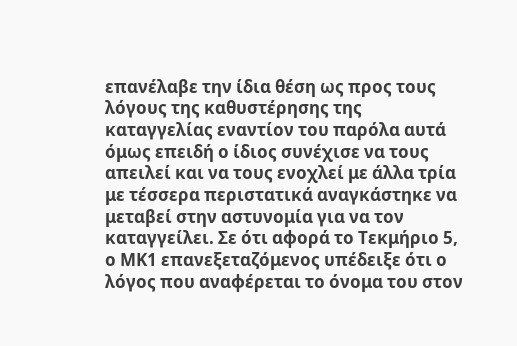επανέλαβε την ίδια θέση ως προς τους λόγους της καθυστέρησης της καταγγελίας εναντίον του παρόλα αυτά όμως επειδή ο ίδιος συνέχισε να τους απειλεί και να τους ενοχλεί με άλλα τρία με τέσσερα περιστατικά αναγκάστηκε να μεταβεί στην αστυνομία για να τον καταγγείλει. Σε ότι αφορά το Τεκμήριο 5, ο ΜΚ1 επανεξεταζόμενος υπέδειξε ότι ο λόγος που αναφέρεται το όνομα του στον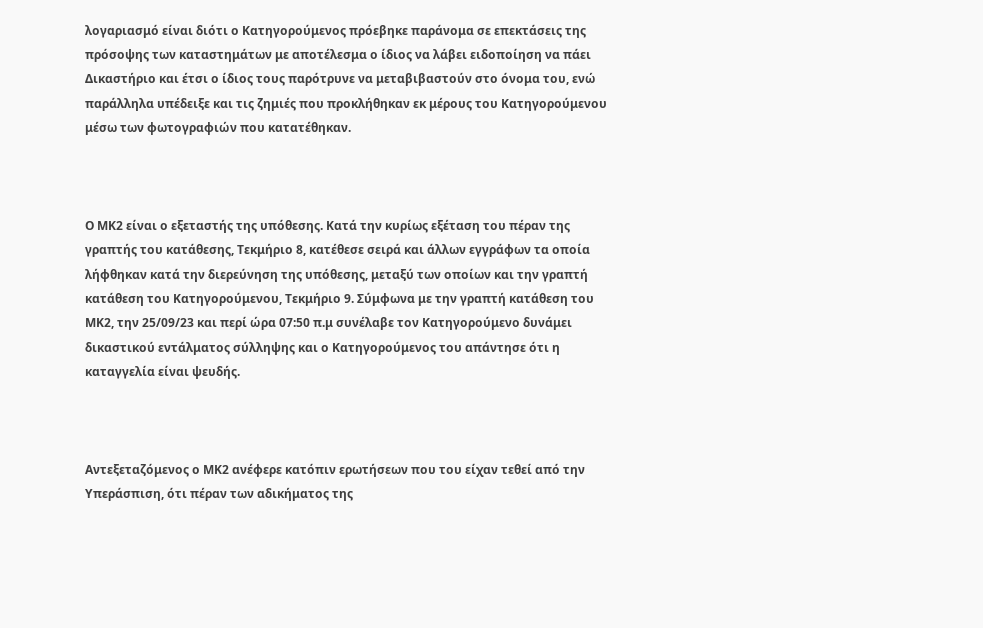λογαριασμό είναι διότι ο Κατηγορούμενος πρόεβηκε παράνομα σε επεκτάσεις της πρόσοψης των καταστημάτων με αποτέλεσμα ο ίδιος να λάβει ειδοποίηση να πάει Δικαστήριο και έτσι ο ίδιος τους παρότρυνε να μεταβιβαστούν στο όνομα του, ενώ παράλληλα υπέδειξε και τις ζημιές που προκλήθηκαν εκ μέρους του Κατηγορούμενου μέσω των φωτογραφιών που κατατέθηκαν.



Ο ΜΚ2 είναι ο εξεταστής της υπόθεσης. Κατά την κυρίως εξέταση του πέραν της γραπτής του κατάθεσης, Τεκμήριο 8, κατέθεσε σειρά και άλλων εγγράφων τα οποία λήφθηκαν κατά την διερεύνηση της υπόθεσης, μεταξύ των οποίων και την γραπτή κατάθεση του Κατηγορούμενου, Τεκμήριο 9. Σύμφωνα με την γραπτή κατάθεση του ΜΚ2, την 25/09/23 και περί ώρα 07:50 π.μ συνέλαβε τον Κατηγορούμενο δυνάμει δικαστικού εντάλματος σύλληψης και ο Κατηγορούμενος του απάντησε ότι η καταγγελία είναι ψευδής.



Αντεξεταζόμενος ο ΜΚ2 ανέφερε κατόπιν ερωτήσεων που του είχαν τεθεί από την Υπεράσπιση, ότι πέραν των αδικήματος της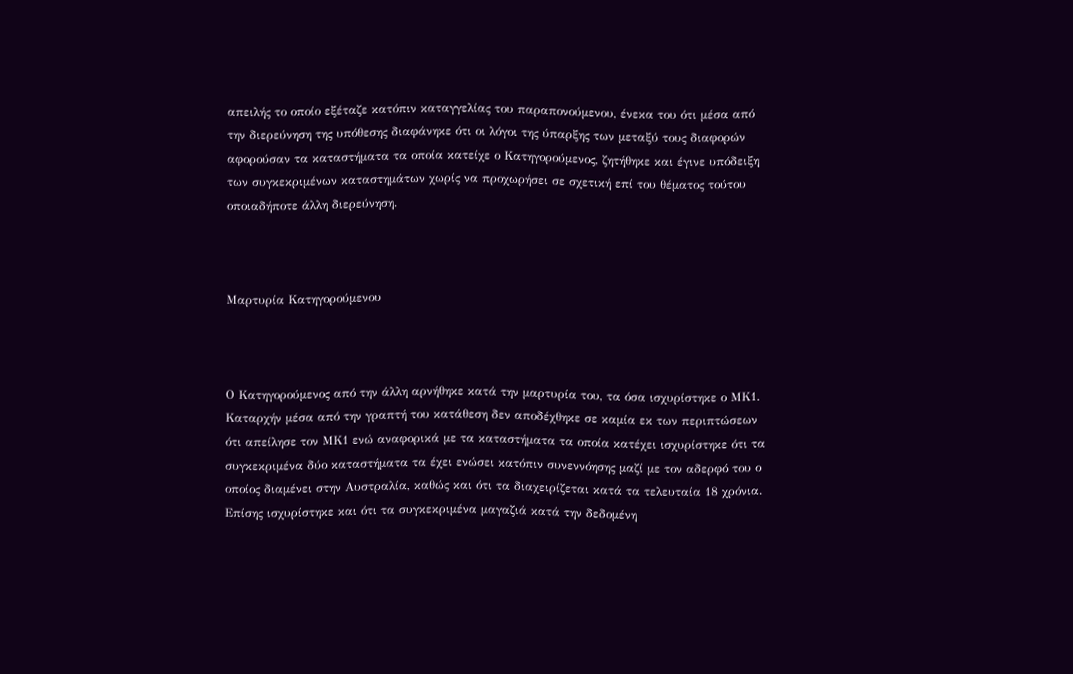απειλής το οποίο εξέταζε κατόπιν καταγγελίας του παραπονούμενου, ένεκα του ότι μέσα από την διερεύνηση της υπόθεσης διαφάνηκε ότι οι λόγοι της ύπαρξης των μεταξύ τους διαφορών αφορούσαν τα καταστήματα τα οποία κατείχε ο Κατηγορούμενος, ζητήθηκε και έγινε υπόδειξη των συγκεκριμένων καταστημάτων χωρίς να προχωρήσει σε σχετική επί του θέματος τούτου οποιαδήποτε άλλη διερεύνηση.



Μαρτυρία Κατηγορούμενου



Ο Κατηγορούμενος από την άλλη αρνήθηκε κατά την μαρτυρία του, τα όσα ισχυρίστηκε ο ΜΚ1. Καταρχήν μέσα από την γραπτή του κατάθεση δεν αποδέχθηκε σε καμία εκ των περιπτώσεων ότι απείλησε τον ΜΚ1 ενώ αναφορικά με τα καταστήματα τα οποία κατέχει ισχυρίστηκε ότι τα συγκεκριμένα δύο καταστήματα τα έχει ενώσει κατόπιν συνεννόησης μαζί με τον αδερφό του ο οποίος διαμένει στην Αυστραλία, καθώς και ότι τα διαχειρίζεται κατά τα τελευταία 18 χρόνια. Επίσης ισχυρίστηκε και ότι τα συγκεκριμένα μαγαζιά κατά την δεδομένη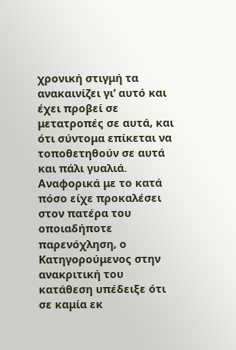χρονική στιγμή τα ανακαινίζει γι’ αυτό και έχει προβεί σε μετατροπές σε αυτά, και ότι σύντομα επίκεται να τοποθετηθούν σε αυτά και πάλι γυαλιά. Αναφορικά με το κατά πόσο είχε προκαλέσει στον πατέρα του οποιαδήποτε παρενόχληση, ο Κατηγορούμενος στην ανακριτική του κατάθεση υπέδειξε ότι σε καμία εκ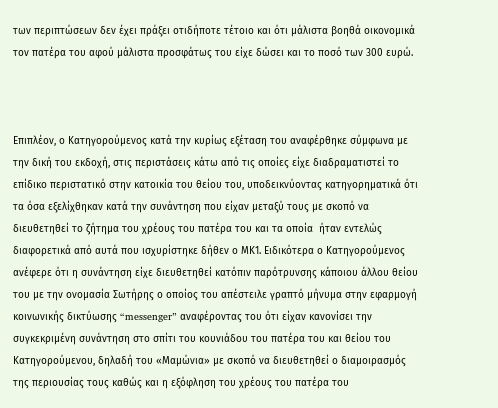των περιπτώσεων δεν έχει πράξει οτιδήποτε τέτοιο και ότι μάλιστα βοηθά οικονομικά τον πατέρα του αφού μάλιστα προσφάτως του είχε δώσει και το ποσό των 300 ευρώ.



Επιπλέον, ο Κατηγορούμενος κατά την κυρίως εξέταση του αναφέρθηκε σύμφωνα με την δική του εκδοχή, στις περιστάσεις κάτω από τις οποίες είχε διαδραματιστεί το επίδικο περιστατικό στην κατοικία του θείου του, υποδεικνύοντας κατηγορηματικά ότι τα όσα εξελίχθηκαν κατά την συνάντηση που είχαν μεταξύ τους με σκοπό να διευθετηθεί το ζήτημα του χρέους του πατέρα του και τα οποία  ήταν εντελώς διαφορετικά από αυτά που ισχυρίστηκε δήθεν ο ΜΚ1. Ειδικότερα ο Κατηγορούμενος ανέφερε ότι η συνάντηση είχε διευθετηθεί κατόπιν παρότρυνσης κάποιου άλλου θείου του με την ονομασία Σωτήρης ο οποίος του απέστειλε γραπτό μήνυμα στην εφαρμογή κοινωνικής δικτύωσης “messenger” αναφέροντας του ότι είχαν κανονίσει την συγκεκριμένη συνάντηση στο σπίτι του κουνιάδου του πατέρα του και θείου του Κατηγορούμενου, δηλαδή του «Μαμώνια» με σκοπό να διευθετηθεί ο διαμοιρασμός της περιουσίας τους καθώς και η εξόφληση του χρέους του πατέρα του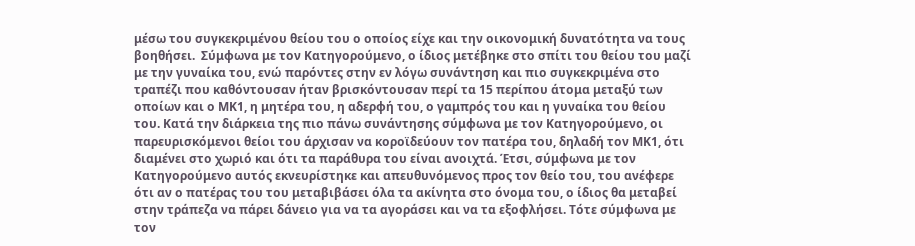μέσω του συγκεκριμένου θείου του ο οποίος είχε και την οικονομική δυνατότητα να τους βοηθήσει.  Σύμφωνα με τον Κατηγορούμενο, ο ίδιος μετέβηκε στο σπίτι του θείου του μαζί με την γυναίκα του, ενώ παρόντες στην εν λόγω συνάντηση και πιο συγκεκριμένα στο τραπέζι που καθόντουσαν ήταν βρισκόντουσαν περί τα 15 περίπου άτομα μεταξύ των οποίων και ο ΜΚ1, η μητέρα του, η αδερφή του, ο γαμπρός του και η γυναίκα του θείου του. Κατά την διάρκεια της πιο πάνω συνάντησης σύμφωνα με τον Κατηγορούμενο, οι παρευρισκόμενοι θείοι του άρχισαν να κοροϊδεύουν τον πατέρα του, δηλαδή τον ΜΚ1, ότι διαμένει στο χωριό και ότι τα παράθυρα του είναι ανοιχτά. Έτσι, σύμφωνα με τον Κατηγορούμενο αυτός εκνευρίστηκε και απευθυνόμενος προς τον θείο του, του ανέφερε ότι αν ο πατέρας του του μεταβιβάσει όλα τα ακίνητα στο όνομα του, ο ίδιος θα μεταβεί στην τράπεζα να πάρει δάνειο για να τα αγοράσει και να τα εξοφλήσει. Τότε σύμφωνα με τον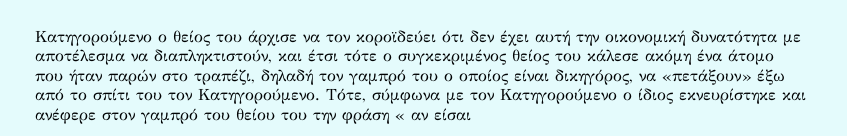Κατηγορούμενο ο θείος του άρχισε να τον κοροϊδεύει ότι δεν έχει αυτή την οικονομική δυνατότητα με αποτέλεσμα να διαπληκτιστούν, και έτσι τότε ο συγκεκριμένος θείος του κάλεσε ακόμη ένα άτομο που ήταν παρών στο τραπέζι, δηλαδή τον γαμπρό του ο οποίος είναι δικηγόρος, να «πετάξουν» έξω από το σπίτι του τον Κατηγορούμενο. Τότε, σύμφωνα με τον Κατηγορούμενο ο ίδιος εκνευρίστηκε και ανέφερε στον γαμπρό του θείου του την φράση « αν είσαι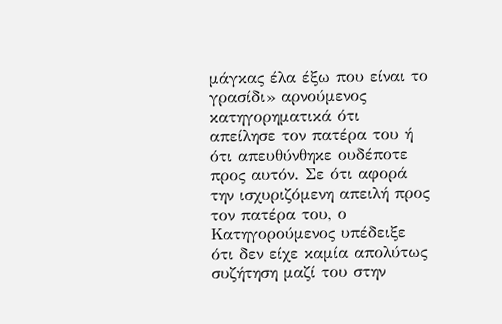μάγκας έλα έξω που είναι το γρασίδι» αρνούμενος κατηγορηματικά ότι απείλησε τον πατέρα του ή ότι απευθύνθηκε ουδέποτε προς αυτόν. Σε ότι αφορά την ισχυριζόμενη απειλή προς τον πατέρα του, ο Κατηγορούμενος υπέδειξε ότι δεν είχε καμία απολύτως συζήτηση μαζί του στην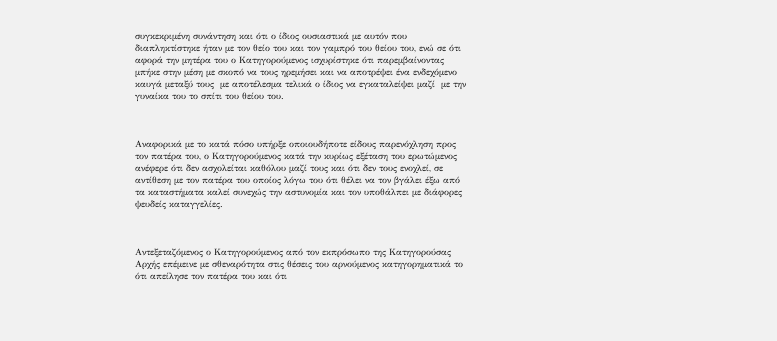συγκεκριμένη συνάντηση και ότι ο ίδιος ουσιαστικά με αυτόν που διαπληκτίστηκε ήταν με τον θείο του και τον γαμπρό του θείου του, ενώ σε ότι αφορά την μητέρα του ο Κατηγορούμενος ισχυρίστηκε ότι παρεμβαίνοντας μπήκε στην μέση με σκοπό να τους ηρεμήσει και να αποτρέψει ένα ενδεχόμενο καυγά μεταξύ τους  με αποτέλεσμα τελικά ο ίδιος να εγκαταλείψει μαζί  με την γυναίκα του το σπίτι του θείου του.



Αναφορικά με το κατά πόσο υπήρξε οποιουδήποτε είδους παρενόχληση προς τον πατέρα του, ο Κατηγορούμενος κατά την κυρίως εξέταση του ερωτώμενος ανέφερε ότι δεν ασχολείται καθόλου μαζί τους και ότι δεν τους ενοχλεί, σε αντίθεση με τον πατέρα του οποίος λόγω του ότι θέλει να τον βγάλει έξω από τα καταστήματα καλεί συνεχώς την αστυνομία και τον υποθάλπει με διάφορες ψευδείς καταγγελίες.



Αντεξεταζόμενος ο Κατηγορούμενος από τον εκπρόσωπο της Κατηγορούσας Αρχής επέμεινε με σθεναρότητα στις θέσεις του αρνούμενος κατηγορηματικά το ότι απείλησε τον πατέρα του και ότι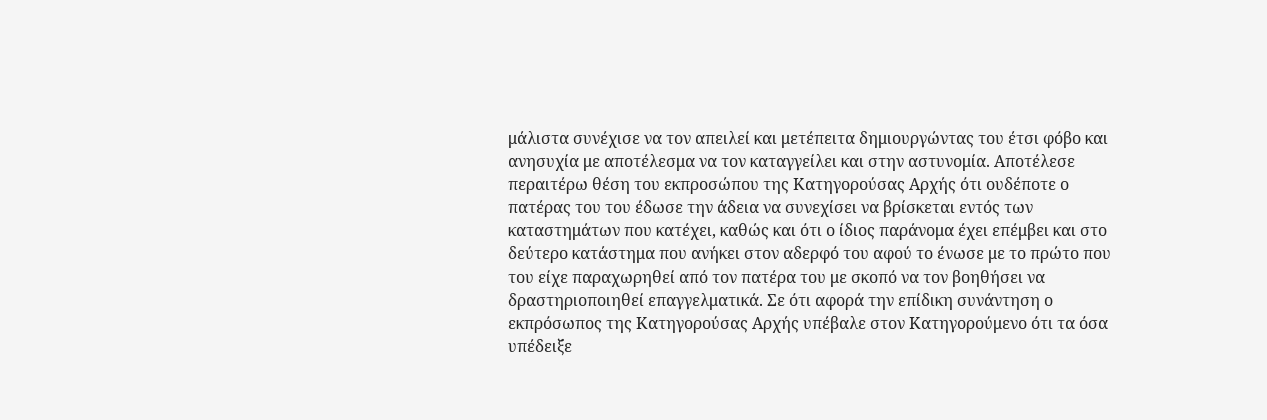μάλιστα συνέχισε να τον απειλεί και μετέπειτα δημιουργώντας του έτσι φόβο και ανησυχία με αποτέλεσμα να τον καταγγείλει και στην αστυνομία. Αποτέλεσε περαιτέρω θέση του εκπροσώπου της Κατηγορούσας Αρχής ότι ουδέποτε ο πατέρας του του έδωσε την άδεια να συνεχίσει να βρίσκεται εντός των καταστημάτων που κατέχει, καθώς και ότι ο ίδιος παράνομα έχει επέμβει και στο δεύτερο κατάστημα που ανήκει στον αδερφό του αφού το ένωσε με το πρώτο που του είχε παραχωρηθεί από τον πατέρα του με σκοπό να τον βοηθήσει να δραστηριοποιηθεί επαγγελματικά. Σε ότι αφορά την επίδικη συνάντηση ο εκπρόσωπος της Κατηγορούσας Αρχής υπέβαλε στον Κατηγορούμενο ότι τα όσα υπέδειξε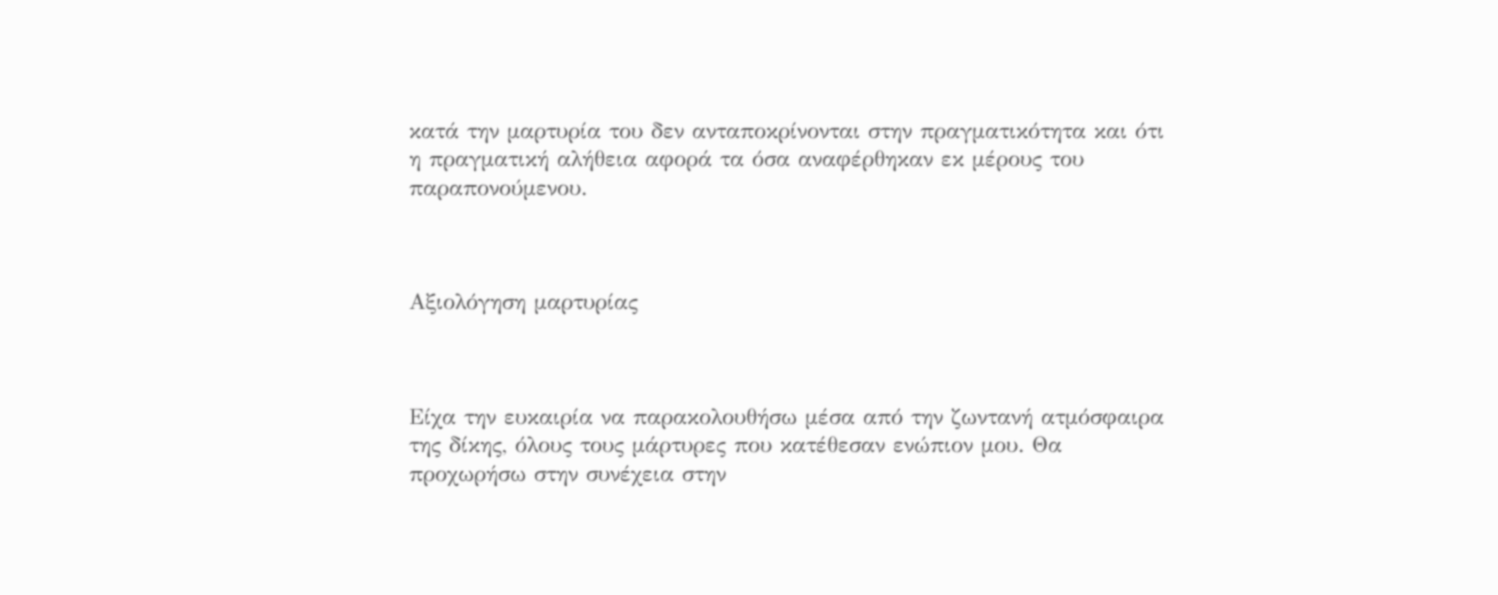κατά την μαρτυρία του δεν ανταποκρίνονται στην πραγματικότητα και ότι η πραγματική αλήθεια αφορά τα όσα αναφέρθηκαν εκ μέρους του παραπονούμενου.



Αξιολόγηση μαρτυρίας



Είχα την ευκαιρία να παρακολουθήσω μέσα από την ζωντανή ατμόσφαιρα της δίκης, όλους τους μάρτυρες που κατέθεσαν ενώπιον μου. Θα προχωρήσω στην συνέχεια στην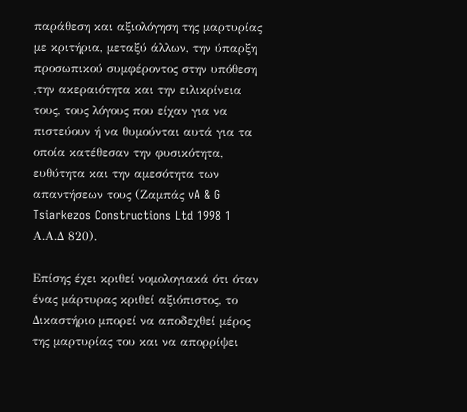παράθεση και αξιολόγηση της μαρτυρίας με κριτήρια, μεταξύ άλλων, την ύπαρξη προσωπικού συμφέροντος στην υπόθεση ,την ακεραιότητα και την ειλικρίνεια τους, τους λόγους που είχαν για να πιστεύουν ή να θυμούνται αυτά για τα οποία κατέθεσαν την φυσικότητα, ευθύτητα και την αμεσότητα των απαντήσεων τους (Ζαμπάς vA & G Tsiarkezos Constructions Ltd 1998 1 Α.Α.Δ 820).

Επίσης έχει κριθεί νομολογιακά ότι όταν ένας μάρτυρας κριθεί αξιόπιστος, το Δικαστήριο μπορεί να αποδεχθεί μέρος της μαρτυρίας του και να απορρίψει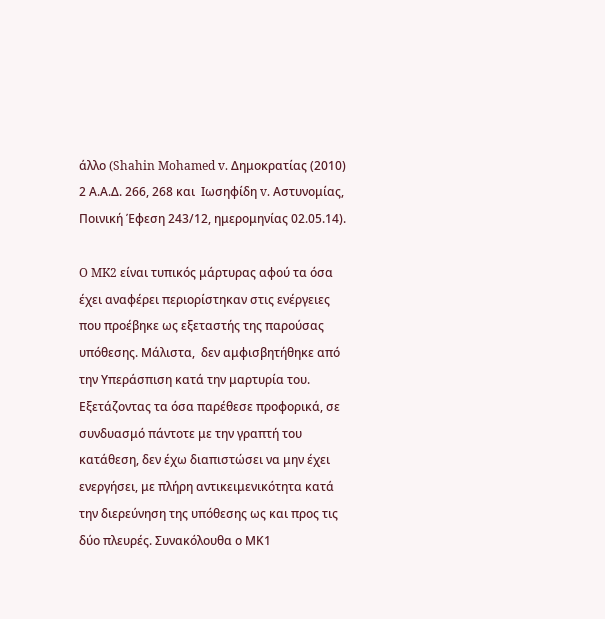άλλο (Shahin Mohamed v. Δημοκρατίας (2010) 2 Α.Α.Δ. 266, 268 και  Ιωσηφίδη v. Αστυνομίας, Ποινική Έφεση 243/12, ημερομηνίας 02.05.14).

O MK2 είναι τυπικός μάρτυρας αφού τα όσα έχει αναφέρει περιορίστηκαν στις ενέργειες που προέβηκε ως εξεταστής της παρούσας υπόθεσης. Μάλιστα,  δεν αμφισβητήθηκε από την Υπεράσπιση κατά την μαρτυρία του. Εξετάζοντας τα όσα παρέθεσε προφορικά, σε συνδυασμό πάντοτε με την γραπτή του κατάθεση, δεν έχω διαπιστώσει να μην έχει ενεργήσει, με πλήρη αντικειμενικότητα κατά την διερεύνηση της υπόθεσης ως και προς τις δύο πλευρές. Συνακόλουθα ο ΜΚ1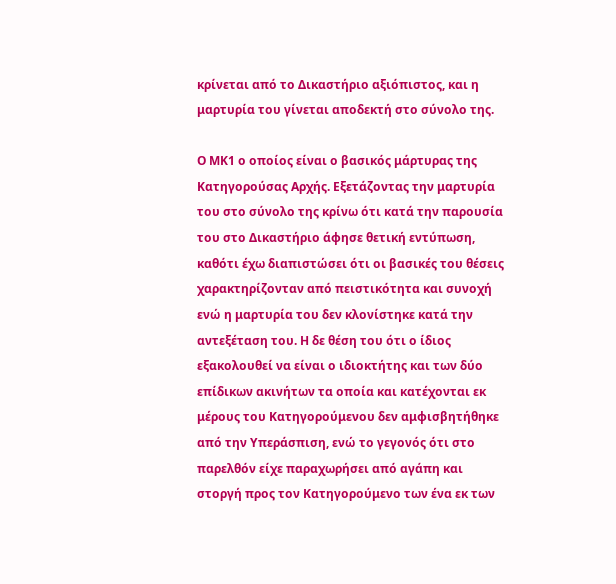κρίνεται από το Δικαστήριο αξιόπιστος, και η μαρτυρία του γίνεται αποδεκτή στο σύνολο της.

Ο ΜΚ1 ο οποίος είναι ο βασικός μάρτυρας της Κατηγορούσας Αρχής. Εξετάζοντας την μαρτυρία του στο σύνολο της κρίνω ότι κατά την παρουσία του στο Δικαστήριο άφησε θετική εντύπωση, καθότι έχω διαπιστώσει ότι οι βασικές του θέσεις χαρακτηρίζονταν από πειστικότητα και συνοχή ενώ η μαρτυρία του δεν κλονίστηκε κατά την αντεξέταση του. Η δε θέση του ότι ο ίδιος εξακολουθεί να είναι ο ιδιοκτήτης και των δύο επίδικων ακινήτων τα οποία και κατέχονται εκ μέρους του Κατηγορούμενου δεν αμφισβητήθηκε από την Υπεράσπιση, ενώ το γεγονός ότι στο παρελθόν είχε παραχωρήσει από αγάπη και στοργή προς τον Κατηγορούμενο των ένα εκ των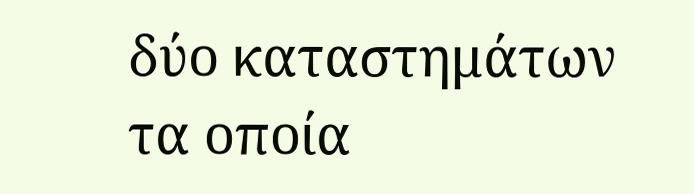δύο καταστημάτων τα οποία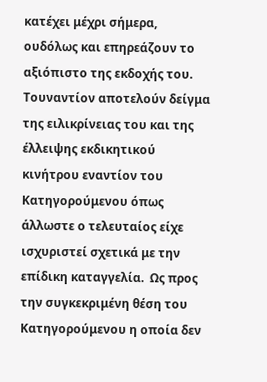κατέχει μέχρι σήμερα, ουδόλως και επηρεάζουν το αξιόπιστο της εκδοχής του. Τουναντίον αποτελούν δείγμα της ειλικρίνειας του και της έλλειψης εκδικητικού κινήτρου εναντίον του Κατηγορούμενου όπως άλλωστε ο τελευταίος είχε ισχυριστεί σχετικά με την επίδικη καταγγελία.  Ως προς την συγκεκριμένη θέση του Κατηγορούμενου η οποία δεν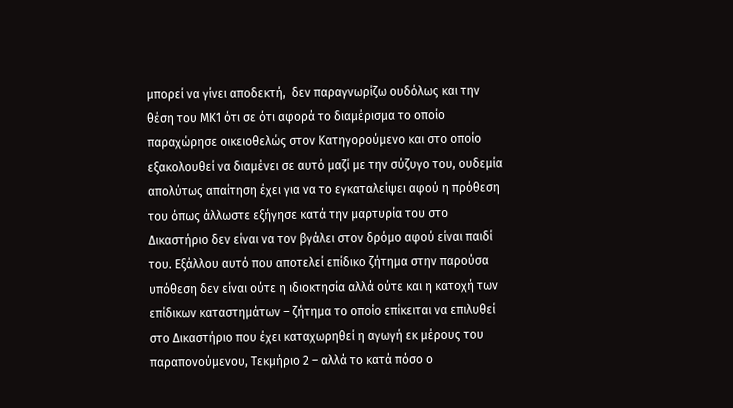μπορεί να γίνει αποδεκτή,  δεν παραγνωρίζω ουδόλως και την θέση του ΜΚ1 ότι σε ότι αφορά το διαμέρισμα το οποίο παραχώρησε οικειοθελώς στον Κατηγορούμενο και στο οποίο εξακολουθεί να διαμένει σε αυτό μαζί με την σύζυγο του, ουδεμία απολύτως απαίτηση έχει για να το εγκαταλείψει αφού η πρόθεση του όπως άλλωστε εξήγησε κατά την μαρτυρία του στο Δικαστήριο δεν είναι να τον βγάλει στον δρόμο αφού είναι παιδί του. Εξάλλου αυτό που αποτελεί επίδικο ζήτημα στην παρούσα υπόθεση δεν είναι ούτε η ιδιοκτησία αλλά ούτε και η κατοχή των επίδικων καταστημάτων – ζήτημα το οποίο επίκειται να επιλυθεί στο Δικαστήριο που έχει καταχωρηθεί η αγωγή εκ μέρους του παραπονούμενου, Τεκμήριο 2 – αλλά το κατά πόσο ο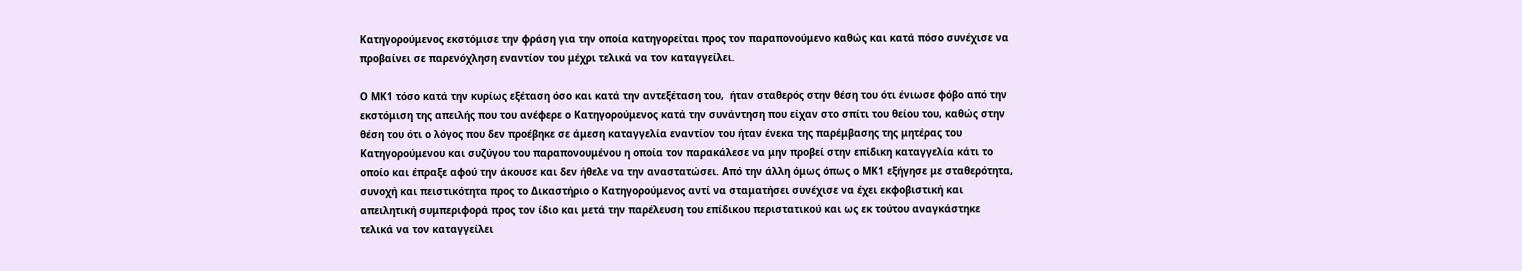Κατηγορούμενος εκστόμισε την φράση για την οποία κατηγορείται προς τον παραπονούμενο καθώς και κατά πόσο συνέχισε να προβαίνει σε παρενόχληση εναντίον του μέχρι τελικά να τον καταγγείλει.

Ο ΜΚ1 τόσο κατά την κυρίως εξέταση όσο και κατά την αντεξέταση του,  ήταν σταθερός στην θέση του ότι ένιωσε φόβο από την εκστόμιση της απειλής που του ανέφερε ο Κατηγορούμενος κατά την συνάντηση που είχαν στο σπίτι του θείου του, καθώς στην θέση του ότι ο λόγος που δεν προέβηκε σε άμεση καταγγελία εναντίον του ήταν ένεκα της παρέμβασης της μητέρας του Κατηγορούμενου και συζύγου του παραπονουμένου η οποία τον παρακάλεσε να μην προβεί στην επίδικη καταγγελία κάτι το οποίο και έπραξε αφού την άκουσε και δεν ήθελε να την αναστατώσει. Από την άλλη όμως όπως ο ΜΚ1 εξήγησε με σταθερότητα, συνοχή και πειστικότητα προς το Δικαστήριο ο Κατηγορούμενος αντί να σταματήσει συνέχισε να έχει εκφοβιστική και απειλητική συμπεριφορά προς τον ίδιο και μετά την παρέλευση του επίδικου περιστατικού και ως εκ τούτου αναγκάστηκε τελικά να τον καταγγείλει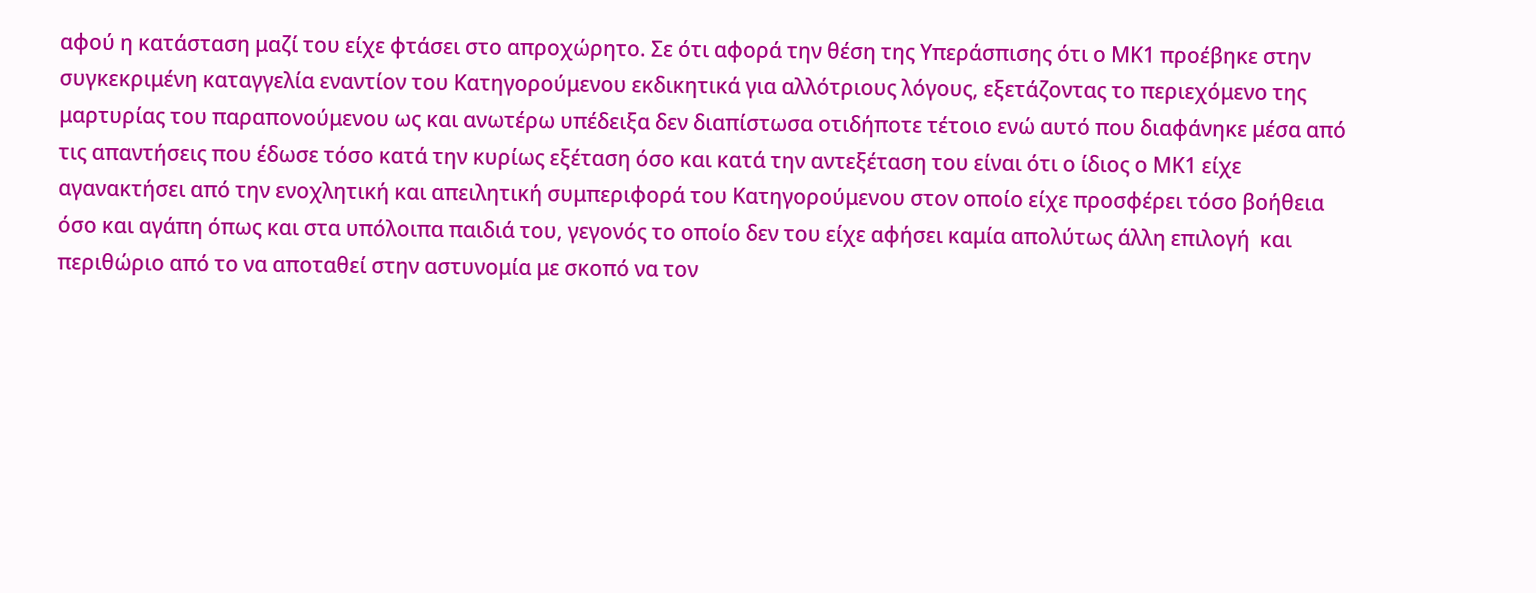αφού η κατάσταση μαζί του είχε φτάσει στο απροχώρητο. Σε ότι αφορά την θέση της Υπεράσπισης ότι ο ΜΚ1 προέβηκε στην συγκεκριμένη καταγγελία εναντίον του Κατηγορούμενου εκδικητικά για αλλότριους λόγους, εξετάζοντας το περιεχόμενο της μαρτυρίας του παραπονούμενου ως και ανωτέρω υπέδειξα δεν διαπίστωσα οτιδήποτε τέτοιο ενώ αυτό που διαφάνηκε μέσα από τις απαντήσεις που έδωσε τόσο κατά την κυρίως εξέταση όσο και κατά την αντεξέταση του είναι ότι ο ίδιος ο ΜΚ1 είχε αγανακτήσει από την ενοχλητική και απειλητική συμπεριφορά του Κατηγορούμενου στον οποίο είχε προσφέρει τόσο βοήθεια όσο και αγάπη όπως και στα υπόλοιπα παιδιά του, γεγονός το οποίο δεν του είχε αφήσει καμία απολύτως άλλη επιλογή  και περιθώριο από το να αποταθεί στην αστυνομία με σκοπό να τον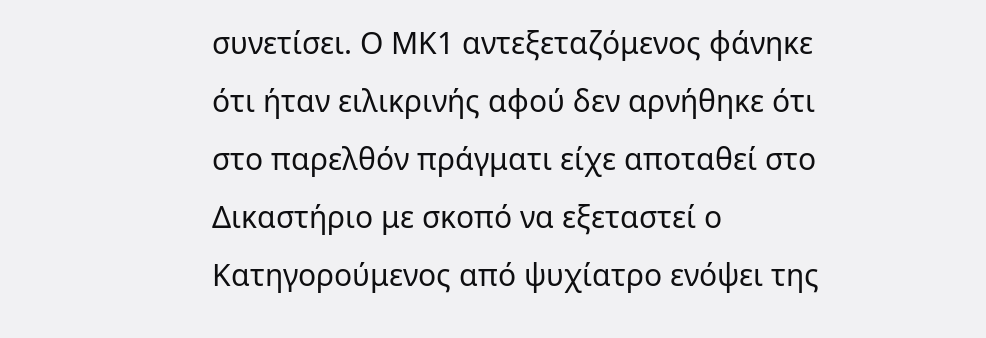συνετίσει. Ο ΜΚ1 αντεξεταζόμενος φάνηκε ότι ήταν ειλικρινής αφού δεν αρνήθηκε ότι στο παρελθόν πράγματι είχε αποταθεί στο Δικαστήριο με σκοπό να εξεταστεί ο Κατηγορούμενος από ψυχίατρο ενόψει της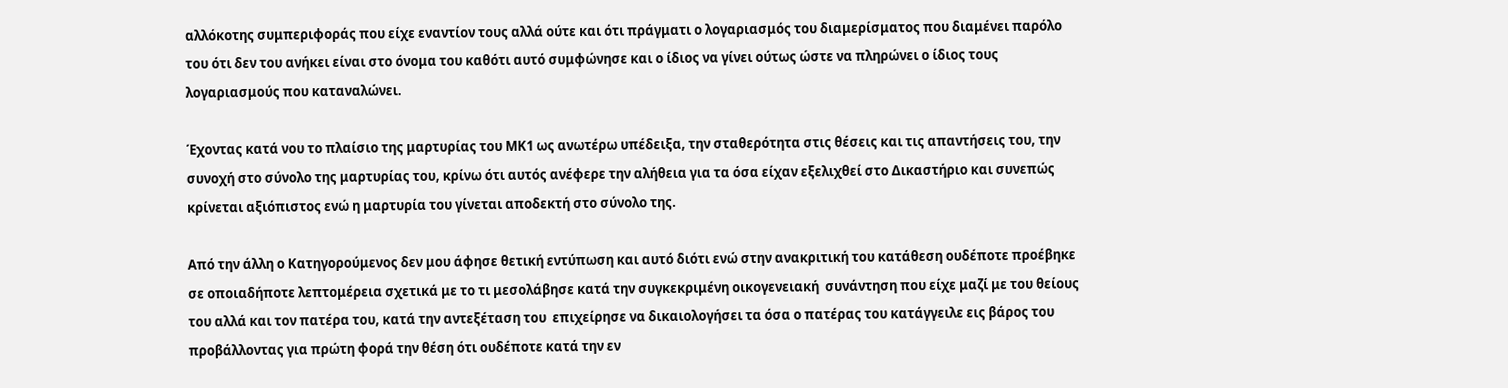αλλόκοτης συμπεριφοράς που είχε εναντίον τους αλλά ούτε και ότι πράγματι ο λογαριασμός του διαμερίσματος που διαμένει παρόλο του ότι δεν του ανήκει είναι στο όνομα του καθότι αυτό συμφώνησε και ο ίδιος να γίνει ούτως ώστε να πληρώνει ο ίδιος τους λογαριασμούς που καταναλώνει.

Έχοντας κατά νου το πλαίσιο της μαρτυρίας του ΜΚ1 ως ανωτέρω υπέδειξα, την σταθερότητα στις θέσεις και τις απαντήσεις του, την συνοχή στο σύνολο της μαρτυρίας του, κρίνω ότι αυτός ανέφερε την αλήθεια για τα όσα είχαν εξελιχθεί στο Δικαστήριο και συνεπώς κρίνεται αξιόπιστος ενώ η μαρτυρία του γίνεται αποδεκτή στο σύνολο της.

Από την άλλη ο Κατηγορούμενος δεν μου άφησε θετική εντύπωση και αυτό διότι ενώ στην ανακριτική του κατάθεση ουδέποτε προέβηκε σε οποιαδήποτε λεπτομέρεια σχετικά με το τι μεσολάβησε κατά την συγκεκριμένη οικογενειακή  συνάντηση που είχε μαζί με του θείους του αλλά και τον πατέρα του, κατά την αντεξέταση του  επιχείρησε να δικαιολογήσει τα όσα ο πατέρας του κατάγγειλε εις βάρος του προβάλλοντας για πρώτη φορά την θέση ότι ουδέποτε κατά την εν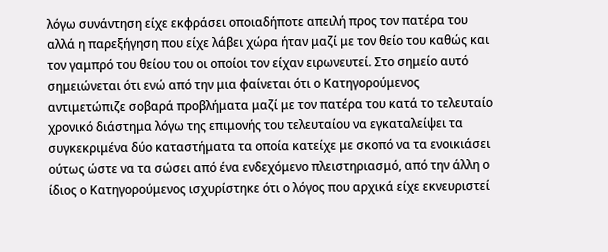λόγω συνάντηση είχε εκφράσει οποιαδήποτε απειλή προς τον πατέρα του αλλά η παρεξήγηση που είχε λάβει χώρα ήταν μαζί με τον θείο του καθώς και τον γαμπρό του θείου του οι οποίοι τον είχαν ειρωνευτεί. Στο σημείο αυτό σημειώνεται ότι ενώ από την μια φαίνεται ότι ο Κατηγορούμενος αντιμετώπιζε σοβαρά προβλήματα μαζί με τον πατέρα του κατά το τελευταίο χρονικό διάστημα λόγω της επιμονής του τελευταίου να εγκαταλείψει τα συγκεκριμένα δύο καταστήματα τα οποία κατείχε με σκοπό να τα ενοικιάσει ούτως ώστε να τα σώσει από ένα ενδεχόμενο πλειστηριασμό, από την άλλη ο ίδιος ο Κατηγορούμενος ισχυρίστηκε ότι ο λόγος που αρχικά είχε εκνευριστεί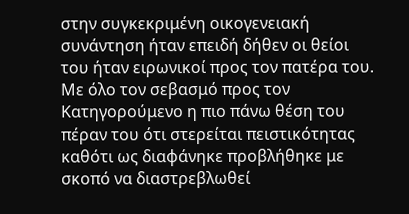στην συγκεκριμένη οικογενειακή συνάντηση ήταν επειδή δήθεν οι θείοι του ήταν ειρωνικοί προς τον πατέρα του. Με όλο τον σεβασμό προς τον Κατηγορούμενο η πιο πάνω θέση του πέραν του ότι στερείται πειστικότητας καθότι ως διαφάνηκε προβλήθηκε με σκοπό να διαστρεβλωθεί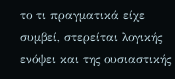το τι πραγματικά είχε συμβεί, στερείται λογικής ενόψει και της ουσιαστικής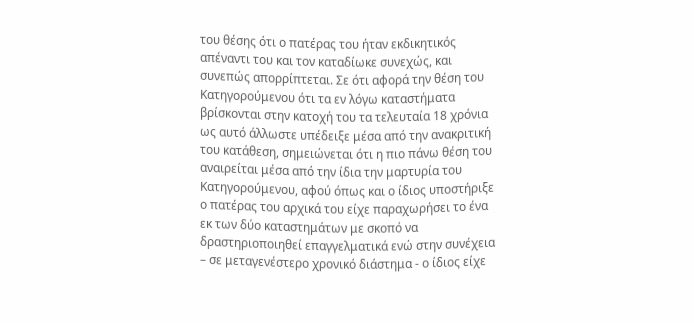του θέσης ότι ο πατέρας του ήταν εκδικητικός απέναντι του και τον καταδίωκε συνεχώς, και συνεπώς απορρίπτεται. Σε ότι αφορά την θέση του Κατηγορούμενου ότι τα εν λόγω καταστήματα βρίσκονται στην κατοχή του τα τελευταία 18 χρόνια ως αυτό άλλωστε υπέδειξε μέσα από την ανακριτική του κατάθεση, σημειώνεται ότι η πιο πάνω θέση του αναιρείται μέσα από την ίδια την μαρτυρία του Κατηγορούμενου, αφού όπως και ο ίδιος υποστήριξε ο πατέρας του αρχικά του είχε παραχωρήσει το ένα εκ των δύο καταστημάτων με σκοπό να δραστηριοποιηθεί επαγγελματικά ενώ στην συνέχεια – σε μεταγενέστερο χρονικό διάστημα - ο ίδιος είχε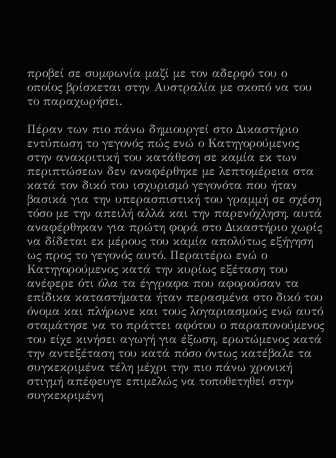προβεί σε συμφωνία μαζί με τον αδερφό του ο οποίος βρίσκεται στην Αυστραλία με σκοπό να του το παραχωρήσει.

Πέραν των πιο πάνω δημιουργεί στο Δικαστήριο εντύπωση το γεγονός πώς ενώ ο Κατηγορούμενος στην ανακριτική του κατάθεση σε καμία εκ των περιπτώσεων δεν αναφέρθηκε με λεπτομέρεια στα κατά τον δικό του ισχυρισμό γεγονότα που ήταν βασικά για την υπερασπιστική του γραμμή σε σχέση τόσο με την απειλή αλλά και την παρενόχληση, αυτά αναφέρθηκαν για πρώτη φορά στο Δικαστήριο χωρίς να δίδεται εκ μέρους του καμία απολύτως εξήγηση ως προς το γεγονός αυτό. Περαιτέρω ενώ ο Κατηγορούμενος κατά την κυρίως εξέταση του ανέφερε ότι όλα τα έγγραφα που αφορούσαν τα επίδικα καταστήματα ήταν περασμένα στο δικό του όνομα και πλήρωνε και τους λογαριασμούς ενώ αυτό σταμάτησε να το πράττει αφότου ο παραπονούμενος του είχε κινήσει αγωγή για έξωση, ερωτώμενος κατά την αντεξέταση του κατά πόσο όντως κατέβαλε τα συγκεκριμένα τέλη μέχρι την πιο πάνω χρονική στιγμή απέφευγε επιμελώς να τοποθετηθεί στην συγκεκριμένη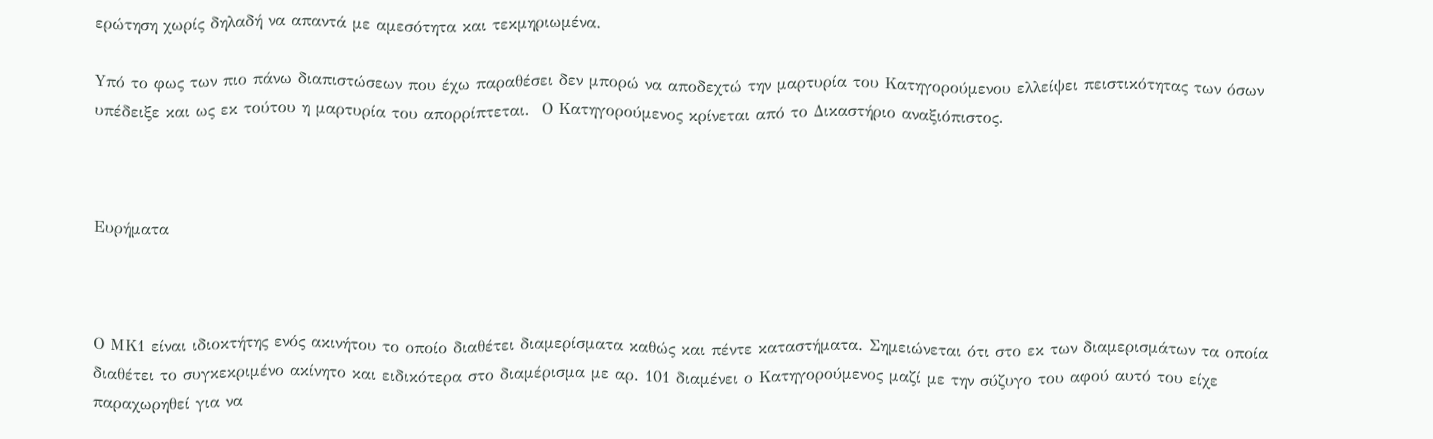ερώτηση χωρίς δηλαδή να απαντά με αμεσότητα και τεκμηριωμένα.

Yπό το φως των πιο πάνω διαπιστώσεων που έχω παραθέσει δεν μπορώ να αποδεχτώ την μαρτυρία του Κατηγορούμενου ελλείψει πειστικότητας των όσων υπέδειξε και ως εκ τούτου η μαρτυρία του απορρίπτεται.  Ο Κατηγορούμενος κρίνεται από το Δικαστήριο αναξιόπιστος.



Ευρήματα



Ο ΜΚ1 είναι ιδιοκτήτης ενός ακινήτου το οποίο διαθέτει διαμερίσματα καθώς και πέντε καταστήματα. Σημειώνεται ότι στο εκ των διαμερισμάτων τα οποία διαθέτει το συγκεκριμένο ακίνητο και ειδικότερα στο διαμέρισμα με αρ. 101 διαμένει ο Κατηγορούμενος μαζί με την σύζυγο του αφού αυτό του είχε παραχωρηθεί για να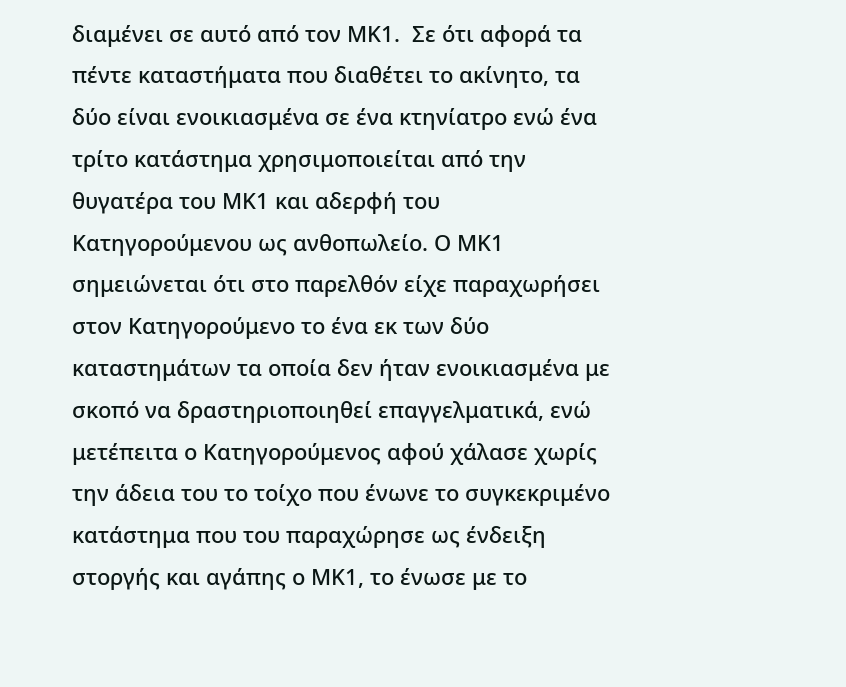διαμένει σε αυτό από τον ΜΚ1.  Σε ότι αφορά τα πέντε καταστήματα που διαθέτει το ακίνητο, τα δύο είναι ενοικιασμένα σε ένα κτηνίατρο ενώ ένα τρίτο κατάστημα χρησιμοποιείται από την θυγατέρα του ΜΚ1 και αδερφή του Κατηγορούμενου ως ανθοπωλείο. Ο ΜΚ1 σημειώνεται ότι στο παρελθόν είχε παραχωρήσει στον Κατηγορούμενο το ένα εκ των δύο καταστημάτων τα οποία δεν ήταν ενοικιασμένα με σκοπό να δραστηριοποιηθεί επαγγελματικά, ενώ μετέπειτα ο Κατηγορούμενος αφού χάλασε χωρίς την άδεια του το τοίχο που ένωνε το συγκεκριμένο κατάστημα που του παραχώρησε ως ένδειξη στοργής και αγάπης ο ΜΚ1, το ένωσε με το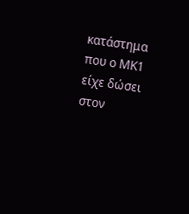κατάστημα που ο ΜΚ1 είχε δώσει στον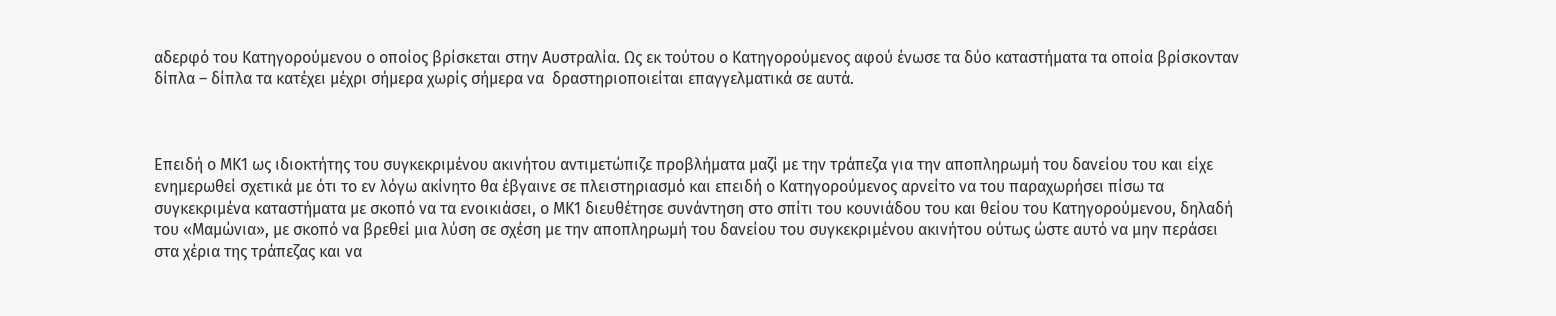αδερφό του Κατηγορούμενου ο οποίος βρίσκεται στην Αυστραλία. Ως εκ τούτου ο Κατηγορούμενος αφού ένωσε τα δύο καταστήματα τα οποία βρίσκονταν δίπλα – δίπλα τα κατέχει μέχρι σήμερα χωρίς σήμερα να  δραστηριοποιείται επαγγελματικά σε αυτά.



Επειδή ο ΜΚ1 ως ιδιοκτήτης του συγκεκριμένου ακινήτου αντιμετώπιζε προβλήματα μαζί με την τράπεζα για την αποπληρωμή του δανείου του και είχε ενημερωθεί σχετικά με ότι το εν λόγω ακίνητο θα έβγαινε σε πλειστηριασμό και επειδή ο Κατηγορούμενος αρνείτο να του παραχωρήσει πίσω τα συγκεκριμένα καταστήματα με σκοπό να τα ενοικιάσει, ο ΜΚ1 διευθέτησε συνάντηση στο σπίτι του κουνιάδου του και θείου του Κατηγορούμενου, δηλαδή του «Μαμώνια», με σκοπό να βρεθεί μια λύση σε σχέση με την αποπληρωμή του δανείου του συγκεκριμένου ακινήτου ούτως ώστε αυτό να μην περάσει στα χέρια της τράπεζας και να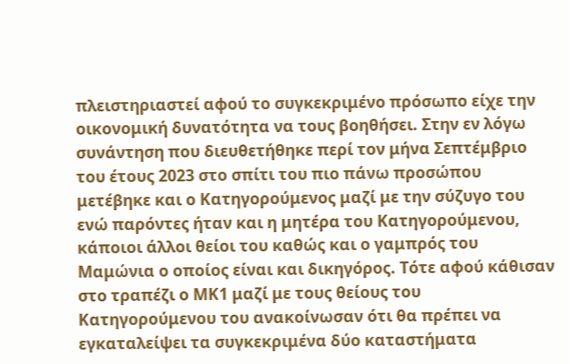πλειστηριαστεί αφού το συγκεκριμένο πρόσωπο είχε την οικονομική δυνατότητα να τους βοηθήσει. Στην εν λόγω συνάντηση που διευθετήθηκε περί τον μήνα Σεπτέμβριο του έτους 2023 στο σπίτι του πιο πάνω προσώπου μετέβηκε και ο Κατηγορούμενος μαζί με την σύζυγο του ενώ παρόντες ήταν και η μητέρα του Κατηγορούμενου, κάποιοι άλλοι θείοι του καθώς και ο γαμπρός του Μαμώνια ο οποίος είναι και δικηγόρος. Τότε αφού κάθισαν στο τραπέζι ο ΜΚ1 μαζί με τους θείους του Κατηγορούμενου του ανακοίνωσαν ότι θα πρέπει να εγκαταλείψει τα συγκεκριμένα δύο καταστήματα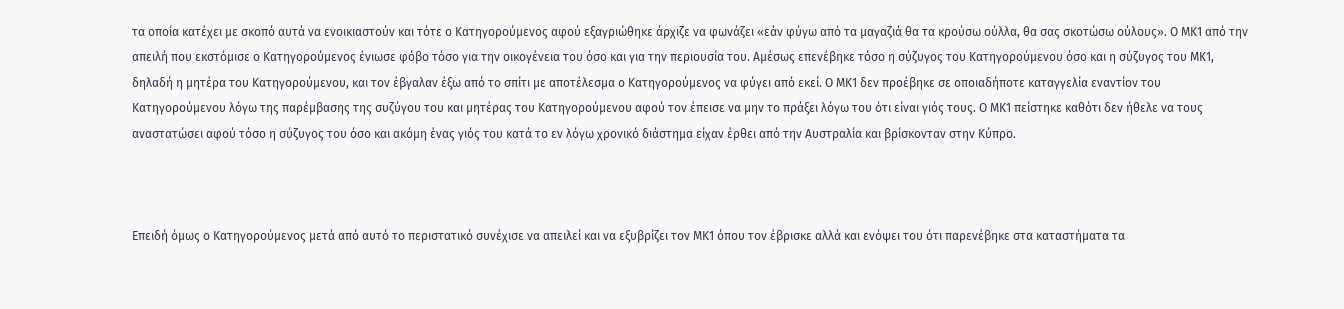τα οποία κατέχει με σκοπό αυτά να ενοικιαστούν και τότε ο Κατηγορούμενος αφού εξαγριώθηκε άρχιζε να φωνάζει «εάν φύγω από τα μαγαζιά θα τα κρούσω ούλλα, θα σας σκοτώσω ούλους». Ο ΜΚ1 από την απειλή που εκστόμισε ο Κατηγορούμενος ένιωσε φόβο τόσο για την οικογένεια του όσο και για την περιουσία του. Αμέσως επενέβηκε τόσο η σύζυγος του Κατηγορούμενου όσο και η σύζυγος του ΜΚ1, δηλαδή η μητέρα του Κατηγορούμενου, και τον έβγαλαν έξω από το σπίτι με αποτέλεσμα ο Κατηγορούμενος να φύγει από εκεί. Ο ΜΚ1 δεν προέβηκε σε οποιαδήποτε καταγγελία εναντίον του Κατηγορούμενου λόγω της παρέμβασης της συζύγου του και μητέρας του Κατηγορούμενου αφού τον έπεισε να μην το πράξει λόγω του ότι είναι γιός τους. Ο ΜΚ1 πείστηκε καθότι δεν ήθελε να τους αναστατώσει αφού τόσο η σύζυγος του όσο και ακόμη ένας γιός του κατά το εν λόγω χρονικό διάστημα είχαν έρθει από την Αυστραλία και βρίσκονταν στην Κύπρο.



Επειδή όμως ο Κατηγορούμενος μετά από αυτό το περιστατικό συνέχισε να απειλεί και να εξυβρίζει τον ΜΚ1 όπου τον έβρισκε αλλά και ενόψει του ότι παρενέβηκε στα καταστήματα τα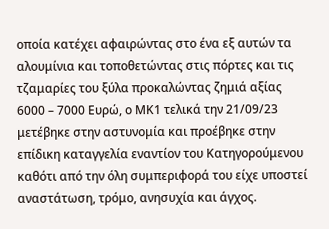οποία κατέχει αφαιρώντας στο ένα εξ αυτών τα αλουμίνια και τοποθετώντας στις πόρτες και τις τζαμαρίες του ξύλα προκαλώντας ζημιά αξίας 6000 – 7000 Ευρώ, ο ΜΚ1 τελικά την 21/09/23 μετέβηκε στην αστυνομία και προέβηκε στην επίδικη καταγγελία εναντίον του Κατηγορούμενου καθότι από την όλη συμπεριφορά του είχε υποστεί αναστάτωση, τρόμο, ανησυχία και άγχος.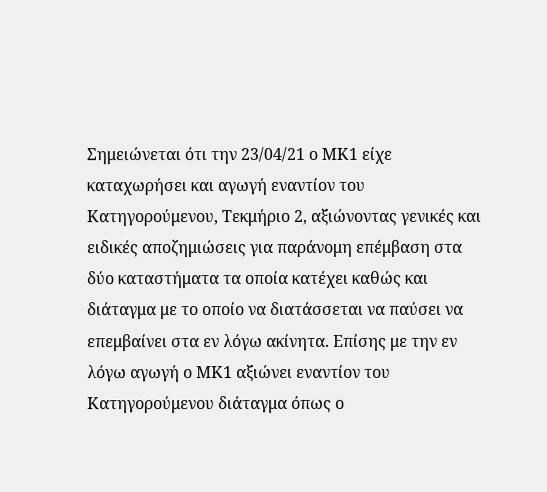Σημειώνεται ότι την 23/04/21 ο ΜΚ1 είχε καταχωρήσει και αγωγή εναντίον του Κατηγορούμενου, Τεκμήριο 2, αξιώνοντας γενικές και ειδικές αποζημιώσεις για παράνομη επέμβαση στα δύο καταστήματα τα οποία κατέχει καθώς και διάταγμα με το οποίο να διατάσσεται να παύσει να επεμβαίνει στα εν λόγω ακίνητα. Επίσης με την εν λόγω αγωγή ο ΜΚ1 αξιώνει εναντίον του Κατηγορούμενου διάταγμα όπως ο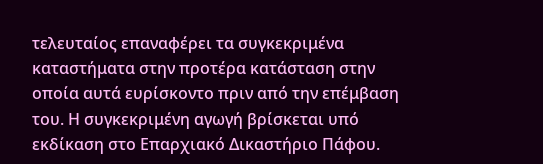τελευταίος επαναφέρει τα συγκεκριμένα καταστήματα στην προτέρα κατάσταση στην οποία αυτά ευρίσκοντο πριν από την επέμβαση του. Η συγκεκριμένη αγωγή βρίσκεται υπό εκδίκαση στο Επαρχιακό Δικαστήριο Πάφου.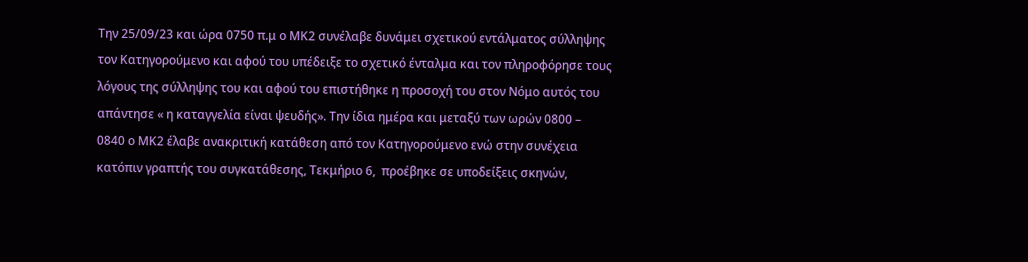Την 25/09/23 και ώρα 0750 π.μ ο ΜΚ2 συνέλαβε δυνάμει σχετικού εντάλματος σύλληψης τον Κατηγορούμενο και αφού του υπέδειξε το σχετικό ένταλμα και τον πληροφόρησε τους λόγους της σύλληψης του και αφού του επιστήθηκε η προσοχή του στον Νόμο αυτός του απάντησε « η καταγγελία είναι ψευδής». Την ίδια ημέρα και μεταξύ των ωρών 0800 – 0840 ο ΜΚ2 έλαβε ανακριτική κατάθεση από τον Κατηγορούμενο ενώ στην συνέχεια κατόπιν γραπτής του συγκατάθεσης, Τεκμήριο 6,  προέβηκε σε υποδείξεις σκηνών,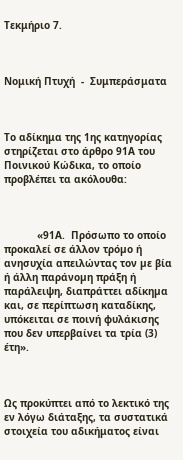Τεκμήριο 7.



Νομική Πτυχή  -  Συμπεράσματα



Το αδίκημα της 1ης κατηγορίας στηρίζεται στο άρθρο 91Α του Ποινικού Κώδικα, το οποίο προβλέπει τα ακόλουθα:



           «91Α.  Πρόσωπο το οποίο προκαλεί σε άλλον τρόµο ή ανησυχία απειλώντας τον µε βία ή άλλη παράνοµη πράξη ή παράλειψη, διαπράττει αδίκηµα και, σε περίπτωση καταδίκης, υπόκειται σε ποινή φυλάκισης που δεν υπερβαίνει τα τρία (3) έτη».



Ως προκύπτει από το λεκτικό της εν λόγω διάταξης, τα συστατικά στοιχεία του αδικήματος είναι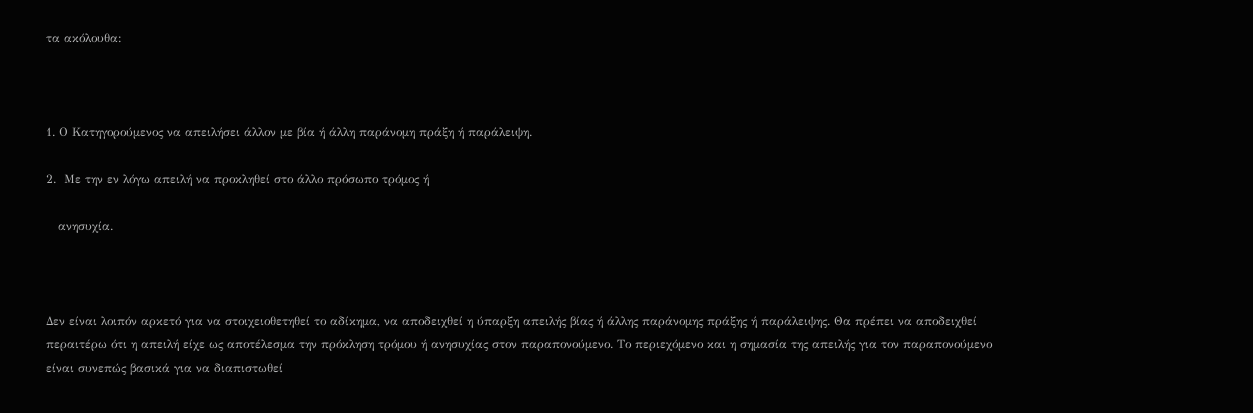τα ακόλουθα:



1. Ο Κατηγορούμενος να απειλήσει άλλον µε βία ή άλλη παράνοµη πράξη ή παράλειψη.

2.  Με την εν λόγω απειλή να προκληθεί στο άλλο πρόσωπο τρόμος ή

   ανησυχία.



Δεν είναι λοιπόν αρκετό για να στοιχειοθετηθεί το αδίκημα, να αποδειχθεί η ύπαρξη απειλής βίας ή άλλης παράνομης πράξης ή παράλειψης. Θα πρέπει να αποδειχθεί περαιτέρω ότι η απειλή είχε ως αποτέλεσμα την πρόκληση τρόμου ή ανησυχίας στον παραπονούμενο. Το περιεχόμενο και η σημασία της απειλής για τον παραπονούμενο είναι συνεπώς βασικά για να διαπιστωθεί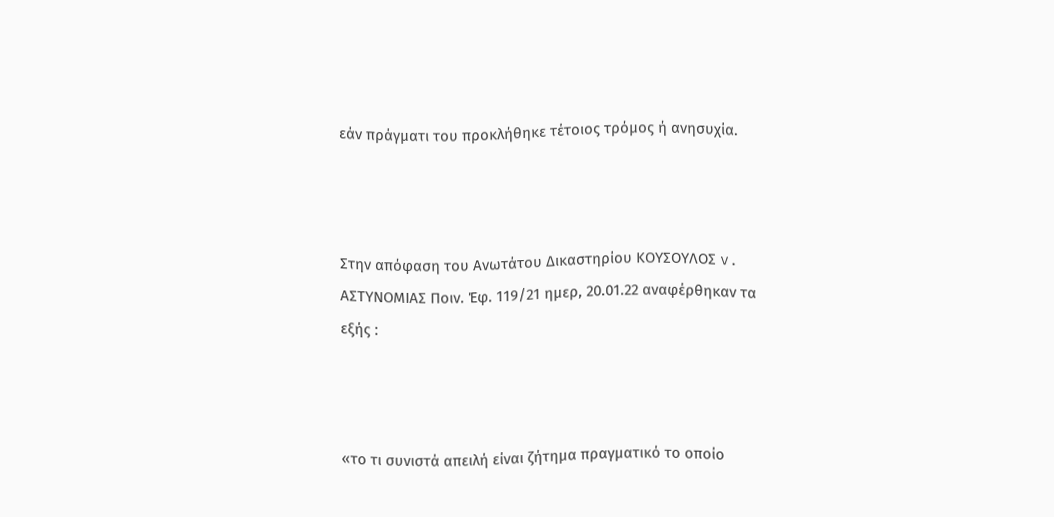εάν πράγματι του προκλήθηκε τέτοιος τρόμος ή ανησυχία.



Στην απόφαση του Ανωτάτου Δικαστηρίου ΚΟΥΣΟΥΛΟΣ v. ΑΣΤΥΝΟΜΙΑΣ Ποιν. Έφ. 119/21 ημερ, 20.01.22 αναφέρθηκαν τα εξής :



«το τι συνιστά απειλή είναι ζήτημα πραγματικό το οποίο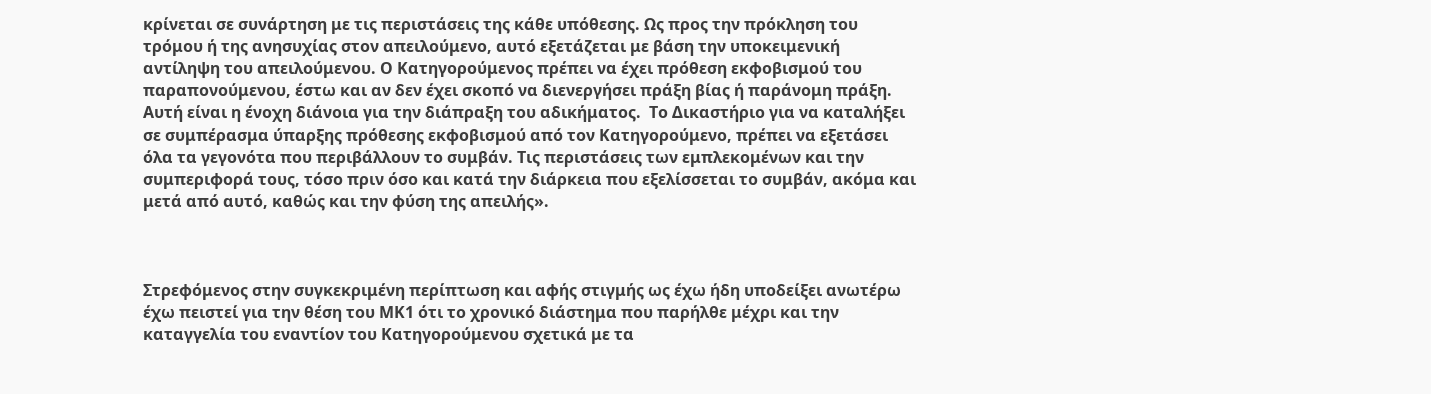κρίνεται σε συνάρτηση με τις περιστάσεις της κάθε υπόθεσης. Ως προς την πρόκληση του τρόμου ή της ανησυχίας στον απειλούμενο, αυτό εξετάζεται με βάση την υποκειμενική αντίληψη του απειλούμενου. Ο Κατηγορούμενος πρέπει να έχει πρόθεση εκφοβισμού του παραπονούμενου, έστω και αν δεν έχει σκοπό να διενεργήσει πράξη βίας ή παράνομη πράξη. Αυτή είναι η ένοχη διάνοια για την διάπραξη του αδικήματος.  Το Δικαστήριο για να καταλήξει σε συμπέρασμα ύπαρξης πρόθεσης εκφοβισμού από τον Κατηγορούμενο, πρέπει να εξετάσει όλα τα γεγονότα που περιβάλλουν το συμβάν. Τις περιστάσεις των εμπλεκομένων και την συμπεριφορά τους, τόσο πριν όσο και κατά την διάρκεια που εξελίσσεται το συμβάν, ακόμα και μετά από αυτό, καθώς και την φύση της απειλής».



Στρεφόμενος στην συγκεκριμένη περίπτωση και αφής στιγμής ως έχω ήδη υποδείξει ανωτέρω έχω πειστεί για την θέση του ΜΚ1 ότι το χρονικό διάστημα που παρήλθε μέχρι και την καταγγελία του εναντίον του Κατηγορούμενου σχετικά με τα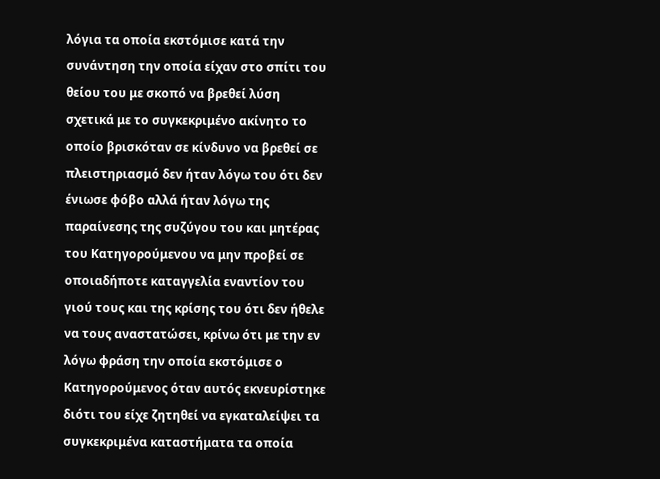λόγια τα οποία εκστόμισε κατά την συνάντηση την οποία είχαν στο σπίτι του θείου του με σκοπό να βρεθεί λύση σχετικά με το συγκεκριμένο ακίνητο το οποίο βρισκόταν σε κίνδυνο να βρεθεί σε πλειστηριασμό δεν ήταν λόγω του ότι δεν ένιωσε φόβο αλλά ήταν λόγω της παραίνεσης της συζύγου του και μητέρας του Κατηγορούμενου να μην προβεί σε οποιαδήποτε καταγγελία εναντίον του γιού τους και της κρίσης του ότι δεν ήθελε να τους αναστατώσει, κρίνω ότι με την εν λόγω φράση την οποία εκστόμισε ο Κατηγορούμενος όταν αυτός εκνευρίστηκε διότι του είχε ζητηθεί να εγκαταλείψει τα συγκεκριμένα καταστήματα τα οποία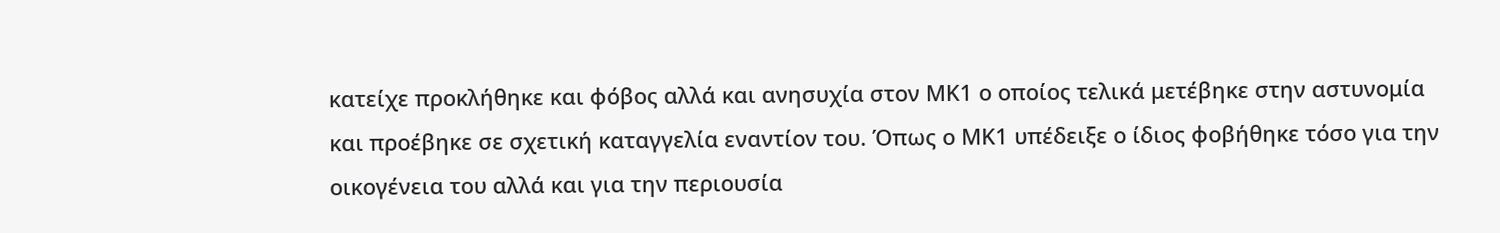κατείχε προκλήθηκε και φόβος αλλά και ανησυχία στον ΜΚ1 ο οποίος τελικά μετέβηκε στην αστυνομία και προέβηκε σε σχετική καταγγελία εναντίον του. Όπως ο ΜΚ1 υπέδειξε ο ίδιος φοβήθηκε τόσο για την οικογένεια του αλλά και για την περιουσία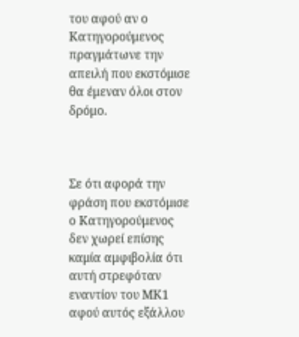του αφού αν ο Κατηγορούμενος πραγμάτωνε την απειλή που εκστόμισε θα έμεναν όλοι στον δρόμο.



Σε ότι αφορά την φράση που εκστόμισε ο Κατηγορούμενος δεν χωρεί επίσης καμία αμφιβολία ότι αυτή στρεφόταν εναντίον του ΜΚ1 αφού αυτός εξάλλου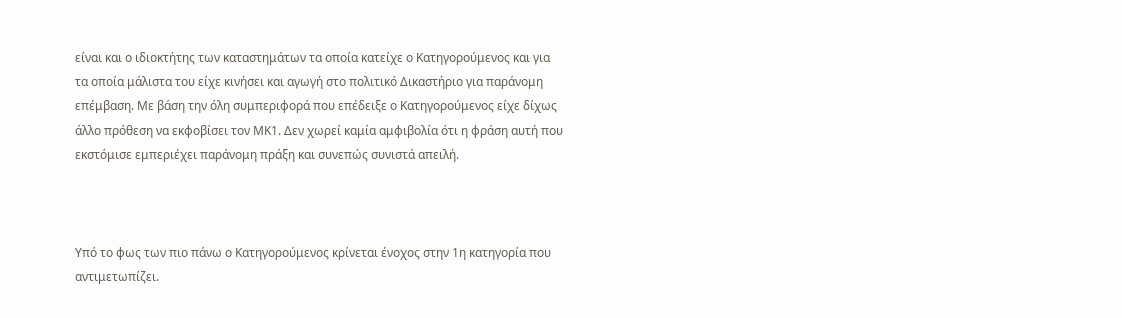είναι και ο ιδιοκτήτης των καταστημάτων τα οποία κατείχε ο Κατηγορούμενος και για τα οποία μάλιστα του είχε κινήσει και αγωγή στο πολιτικό Δικαστήριο για παράνομη επέμβαση. Με βάση την όλη συμπεριφορά που επέδειξε ο Κατηγορούμενος είχε δίχως άλλο πρόθεση να εκφοβίσει τον ΜΚ1. Δεν χωρεί καμία αμφιβολία ότι η φράση αυτή που εκστόμισε εμπεριέχει παράνομη πράξη και συνεπώς συνιστά απειλή.



Υπό το φως των πιο πάνω ο Κατηγορούμενος κρίνεται ένοχος στην 1η κατηγορία που αντιμετωπίζει.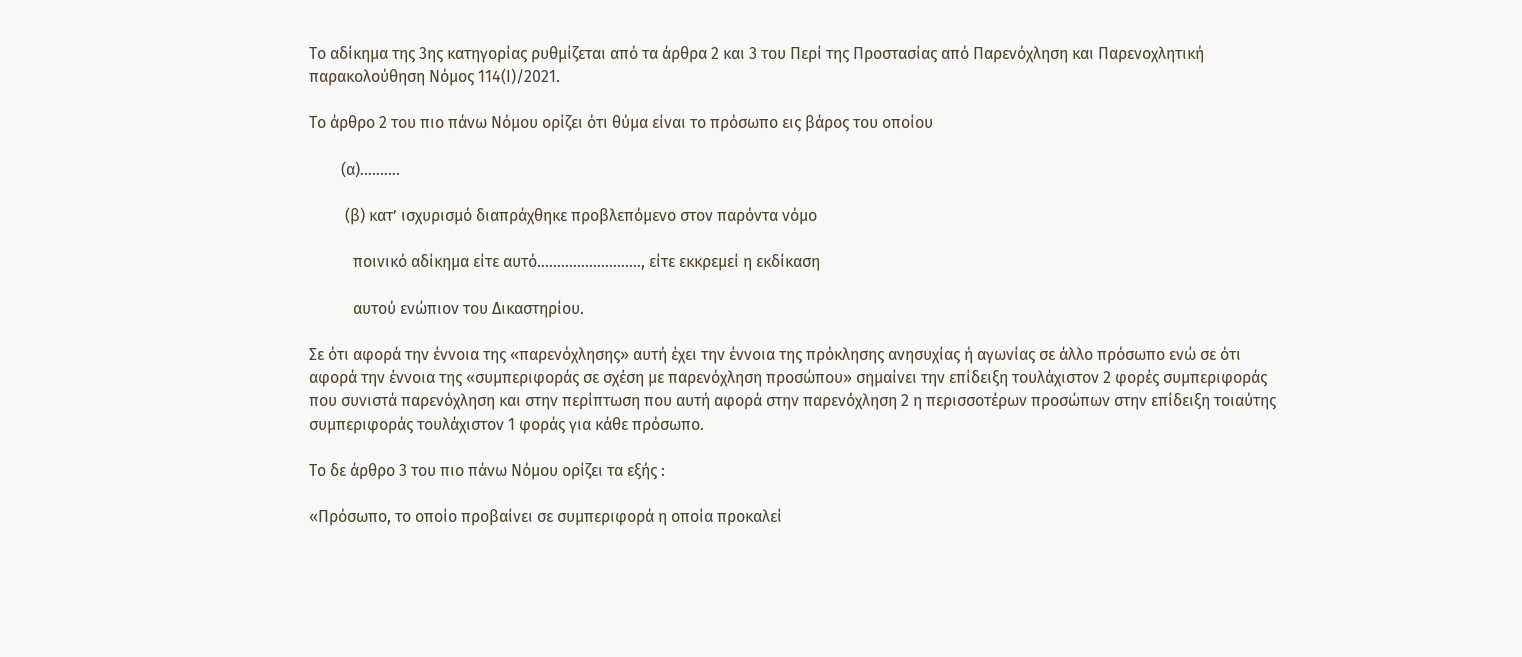Το αδίκημα της 3ης κατηγορίας ρυθμίζεται από τα άρθρα 2 και 3 του Περί της Προστασίας από Παρενόχληση και Παρενοχλητική παρακολούθηση Νόμος 114(Ι)/2021.

Το άρθρο 2 του πιο πάνω Νόμου ορίζει ότι θύμα είναι το πρόσωπο εις βάρος του οποίου

        (α)……….

         (β) κατ’ ισχυρισμό διαπράχθηκε προβλεπόμενο στον παρόντα νόμο

           ποινικό αδίκημα είτε αυτό…………………….., είτε εκκρεμεί η εκδίκαση

           αυτού ενώπιον του Δικαστηρίου.

Σε ότι αφορά την έννοια της «παρενόχλησης» αυτή έχει την έννοια της πρόκλησης ανησυχίας ή αγωνίας σε άλλο πρόσωπο ενώ σε ότι αφορά την έννοια της «συμπεριφοράς σε σχέση με παρενόχληση προσώπου» σημαίνει την επίδειξη τουλάχιστον 2 φορές συμπεριφοράς που συνιστά παρενόχληση και στην περίπτωση που αυτή αφορά στην παρενόχληση 2 η περισσοτέρων προσώπων στην επίδειξη τοιαύτης συμπεριφοράς τουλάχιστον 1 φοράς για κάθε πρόσωπο.

Το δε άρθρο 3 του πιο πάνω Νόμου ορίζει τα εξής :

«Πρόσωπο, το οποίο προβαίνει σε συμπεριφορά η οποία προκαλεί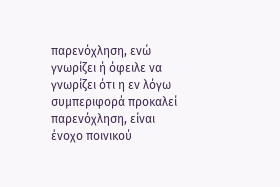παρενόχληση, ενώ γνωρίζει ή όφειλε να γνωρίζει ότι η εν λόγω συμπεριφορά προκαλεί παρενόχληση, είναι ένοχο ποινικού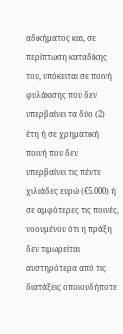αδικήματος και, σε περίπτωση καταδίκης του, υπόκειται σε ποινή φυλάκισης που δεν υπερβαίνει τα δύο (2) έτη ή σε χρηματική ποινή που δεν υπερβαίνει τις πέντε χιλιάδες ευρώ (€5.000) ή σε αμφότερες τις ποινές, νοουμένου ότι η πράξη δεν τιμωρείται αυστηρότερα από τις διατάξεις οποιουδήποτε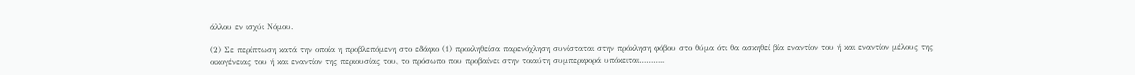άλλου εν ισχύι Νόμου.

(2) Σε περίπτωση κατά την οποία η προβλεπόμενη στο εδάφιο (1) προκληθείσα παρενόχληση συνίσταται στην πρόκληση φόβου στο θύμα ότι θα ασκηθεί βία εναντίον του ή και εναντίον μέλους της οικογένειας του ή και εναντίον της περιουσίας του, το πρόσωπο που προβαίνει στην τοιαύτη συμπεριφορά υπόκειται………..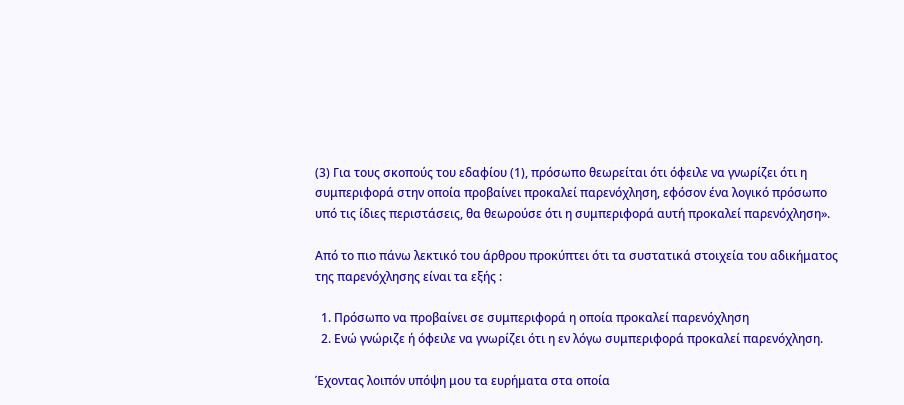(3) Για τους σκοπούς του εδαφίου (1), πρόσωπο θεωρείται ότι όφειλε να γνωρίζει ότι η συμπεριφορά στην οποία προβαίνει προκαλεί παρενόχληση, εφόσον ένα λογικό πρόσωπο υπό τις ίδιες περιστάσεις, θα θεωρούσε ότι η συμπεριφορά αυτή προκαλεί παρενόχληση».

Από το πιο πάνω λεκτικό του άρθρου προκύπτει ότι τα συστατικά στοιχεία του αδικήματος της παρενόχλησης είναι τα εξής :

  1. Πρόσωπο να προβαίνει σε συμπεριφορά η οποία προκαλεί παρενόχληση
  2. Ενώ γνώριζε ή όφειλε να γνωρίζει ότι η εν λόγω συμπεριφορά προκαλεί παρενόχληση.

Έχοντας λοιπόν υπόψη μου τα ευρήματα στα οποία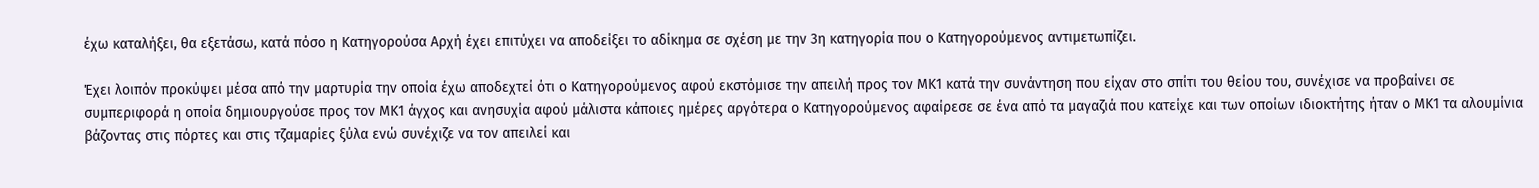έχω καταλήξει, θα εξετάσω, κατά πόσο η Κατηγορούσα Αρχή έχει επιτύχει να αποδείξει το αδίκημα σε σχέση με την 3η κατηγορία που ο Κατηγορούμενος αντιμετωπίζει.

Έχει λοιπόν προκύψει μέσα από την μαρτυρία την οποία έχω αποδεχτεί ότι ο Κατηγορούμενος αφού εκστόμισε την απειλή προς τον ΜΚ1 κατά την συνάντηση που είχαν στο σπίτι του θείου του, συνέχισε να προβαίνει σε συμπεριφορά η οποία δημιουργούσε προς τον ΜΚ1 άγχος και ανησυχία αφού μάλιστα κάποιες ημέρες αργότερα ο Κατηγορούμενος αφαίρεσε σε ένα από τα μαγαζιά που κατείχε και των οποίων ιδιοκτήτης ήταν ο ΜΚ1 τα αλουμίνια βάζοντας στις πόρτες και στις τζαμαρίες ξύλα ενώ συνέχιζε να τον απειλεί και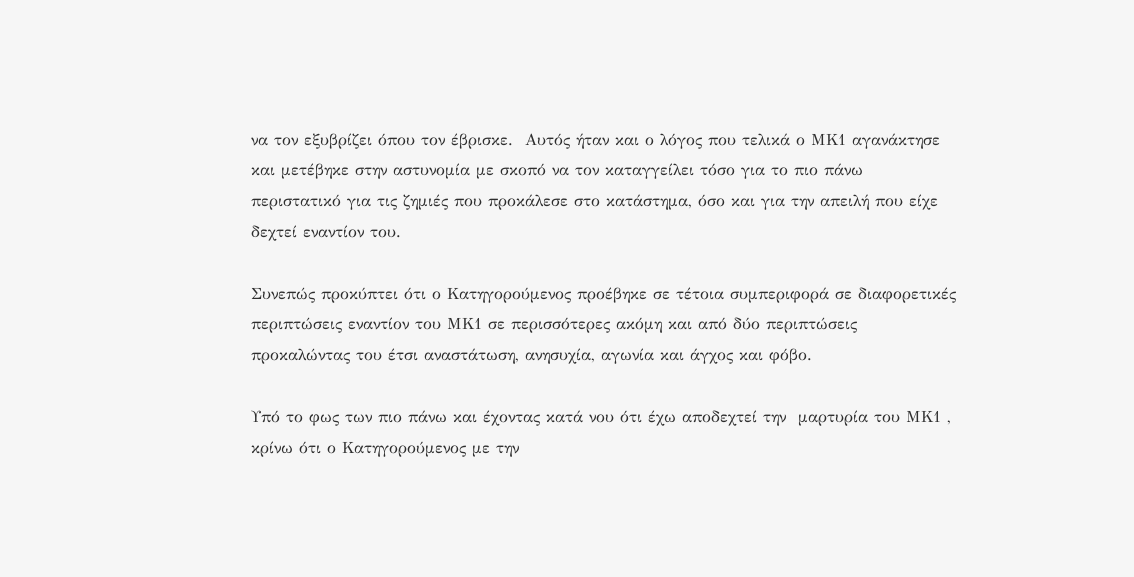να τον εξυβρίζει όπου τον έβρισκε.  Αυτός ήταν και ο λόγος που τελικά ο ΜΚ1 αγανάκτησε και μετέβηκε στην αστυνομία με σκοπό να τον καταγγείλει τόσο για το πιο πάνω  περιστατικό για τις ζημιές που προκάλεσε στο κατάστημα, όσο και για την απειλή που είχε δεχτεί εναντίον του.

Συνεπώς προκύπτει ότι ο Κατηγορούμενος προέβηκε σε τέτοια συμπεριφορά σε διαφορετικές περιπτώσεις εναντίον του ΜΚ1 σε περισσότερες ακόμη και από δύο περιπτώσεις προκαλώντας του έτσι αναστάτωση, ανησυχία, αγωνία και άγχος και φόβο.

Υπό το φως των πιο πάνω και έχοντας κατά νου ότι έχω αποδεχτεί την  μαρτυρία του ΜΚ1 , κρίνω ότι ο Κατηγορούμενος με την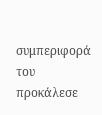συμπεριφορά του προκάλεσε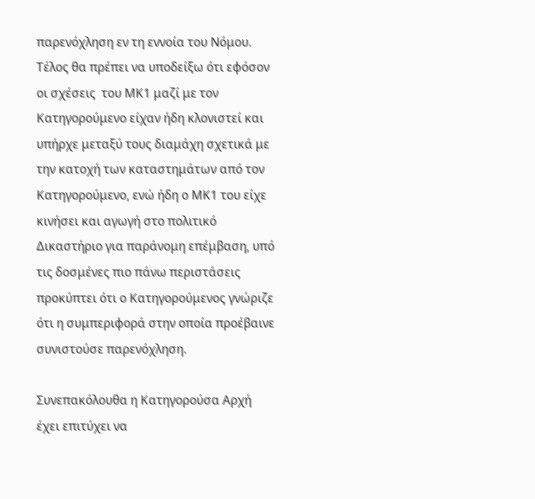παρενόχληση εν τη εννοία του Νόμου. Τέλος θα πρέπει να υποδείξω ότι εφόσον οι σχέσεις  του ΜΚ1 μαζί με τον Κατηγορούμενο είχαν ήδη κλονιστεί και υπήρχε μεταξύ τους διαμάχη σχετικά με την κατοχή των καταστημάτων από τον Κατηγορούμενο, ενώ ήδη ο ΜΚ1 του είχε κινήσει και αγωγή στο πολιτικό Δικαστήριο για παράνομη επέμβαση, υπό τις δοσμένες πιο πάνω περιστάσεις προκύπτει ότι ο Κατηγορούμενος γνώριζε ότι η συμπεριφορά στην οποία προέβαινε συνιστούσε παρενόχληση.

Συνεπακόλουθα η Κατηγορούσα Αρχή έχει επιτύχει να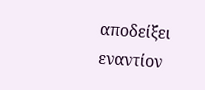αποδείξει εναντίον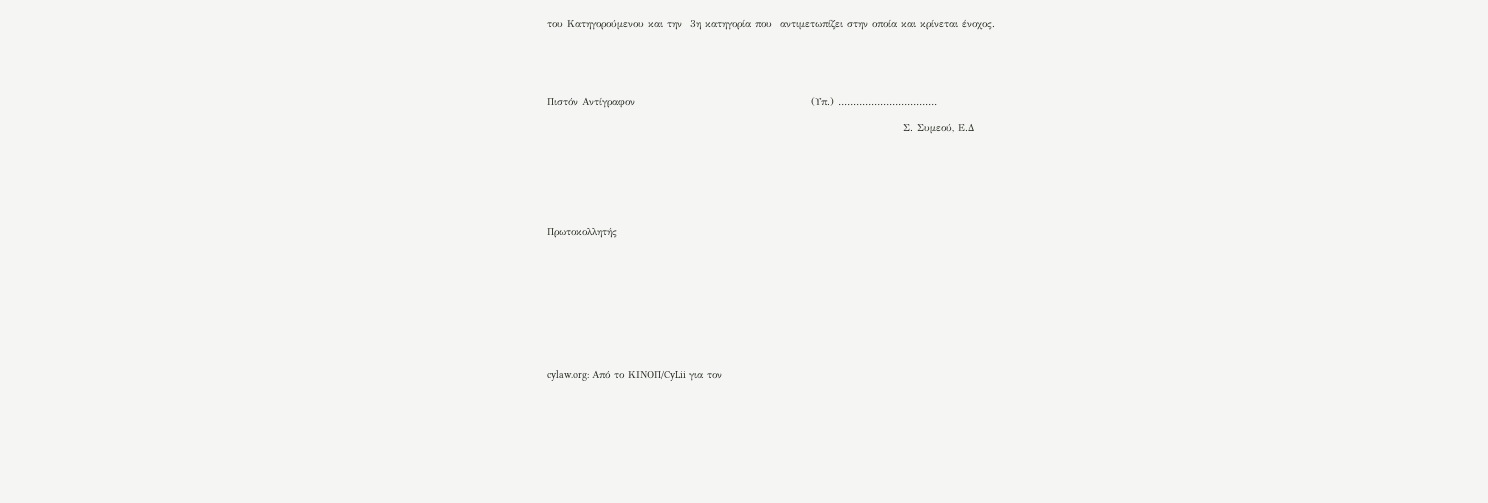του Κατηγορούμενου και την  3η κατηγορία που  αντιμετωπίζει στην οποία και κρίνεται ένοχος.





Πιστόν Αντίγραφον                                            (Υπ.) ……………………………

                                                                                         Σ. Συμεού, Ε.Δ







Πρωτοκολλητής










cylaw.org: Από το ΚΙΝOΠ/CyLii για τον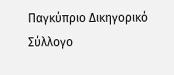Παγκύπριο Δικηγορικό Σύλλογο